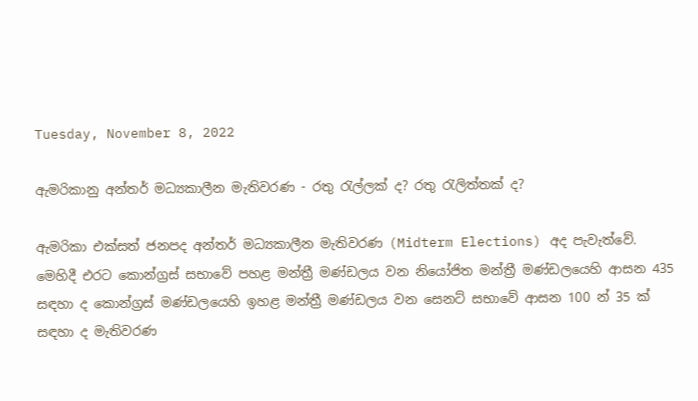Tuesday, November 8, 2022

ඇමරිකානු අන්තර් මධ්‍යකාලීන මැතිවරණ - රතු රැල්ලක් ද? රතු රැලිත්තක් ද?

ඇමරිකා එක්සත් ජනපද අන්තර් මධ්‍යකාලීන මැතිවරණ (Midterm Elections) අද පැවැත්වේ. මෙහිදී එරට කොන්ග්‍රස් සභාවේ පහළ මන්ත්‍රී මණ්ඩලය වන නියෝජිත මන්ත්‍රී මණ්ඩලයෙහි ආසන 435 සඳහා ද කොන්ග්‍රස් මණ්ඩලයෙහි ඉහළ මන්ත්‍රී මණ්ඩලය වන සෙනට් සභාවේ ආසන 100 න් 35 ක් සඳහා ද මැතිවරණ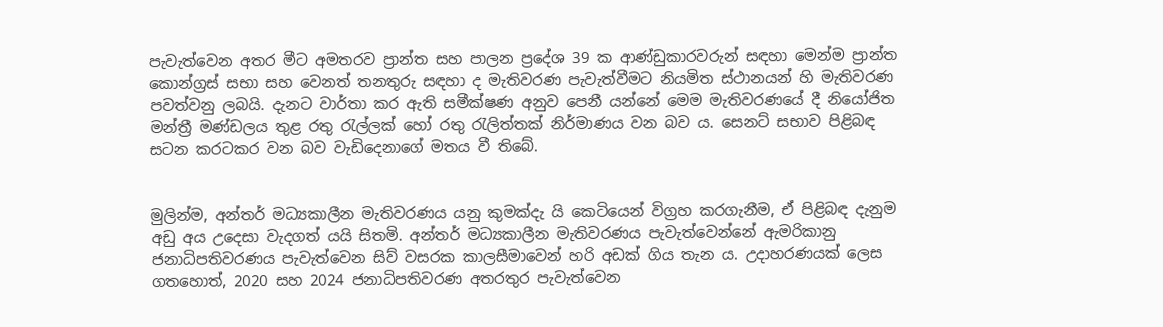පැවැත්වෙන අතර මීට අමතරව ප්‍රාන්ත සහ පාලන ප්‍රදේශ 39 ක ආණ්ඩුකාරවරුන් සඳහා මෙන්ම ප්‍රාන්ත කොන්ග්‍රස් සභා සහ වෙනත් තනතුරු සඳහා ද මැතිවරණ පැවැත්වීමට නියමිත ස්ථානයන් හි මැතිවරණ පවත්වනු ලබයි. දැනට වාර්තා කර ඇති සමීක්ෂණ අනුව පෙනී යන්නේ මෙම මැතිවරණයේ දී නියෝජිත මන්ත්‍රී මණ්ඩලය තුළ රතු රැල්ලක් හෝ රතු රැලිත්තක් නිර්මාණය වන බව ය. සෙනට් සභාව පිළිබඳ සටන කරටකර වන බව වැඩිදෙනාගේ මතය වී තිබේ.


මුලින්ම, අන්තර් මධ්‍යකාලීන මැතිවරණය යනු කුමක්දැ යි කෙටියෙන් විග්‍රහ කරගැනීම, ඒ පිළිබඳ දැනුම අඩු අය උදෙසා වැදගත් යයි සිතමි. අන්තර් මධ්‍යකාලීන මැතිවරණය පැවැත්වෙන්නේ ඇමරිකානු ජනාධිපතිවරණය පැවැත්වෙන සිව් වසරක කාලසීමාවෙන් හරි අඩක් ගිය තැන ය. උදාහරණයක් ලෙස ගතහොත්, 2020 සහ 2024 ජනාධිපතිවරණ අතරතුර පැවැත්වෙන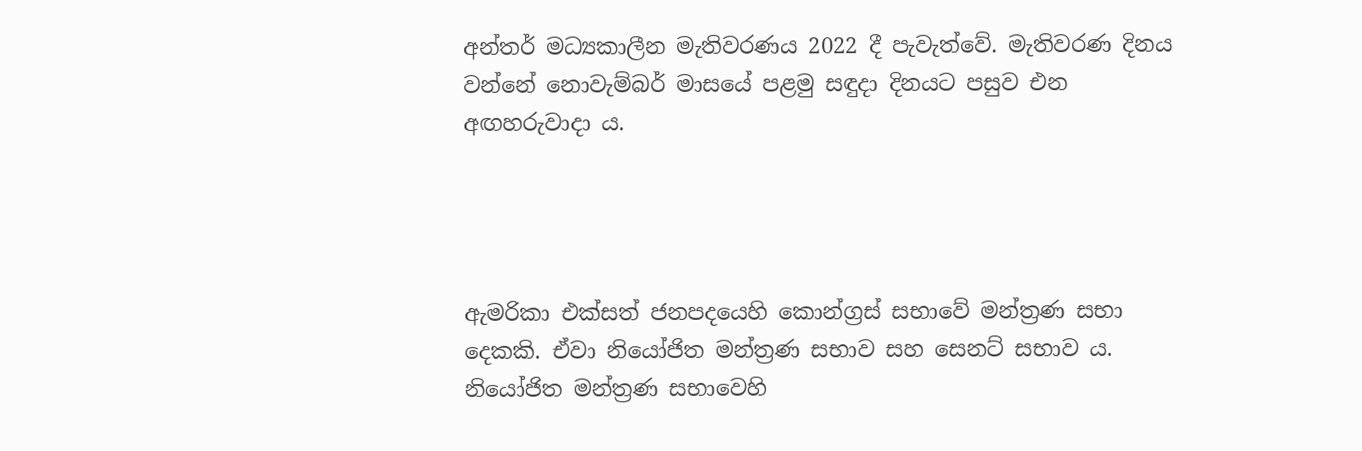අන්තර් මධ්‍යකාලීන මැතිවරණය 2022 දී පැවැත්වේ. මැතිවරණ දිනය වන්නේ නොවැම්බර් මාසයේ පළමු සඳුදා දිනයට පසුව එන අඟහරුවාදා ය.




ඇමරිකා එක්සත් ජනපදයෙහි කොන්ග්‍රස් සභාවේ මන්ත්‍රණ සභා දෙකකි. ඒවා නියෝජිත මන්ත්‍රණ සභාව සහ සෙනට් සභාව ය. නියෝජිත මන්ත්‍රණ සභාවෙහි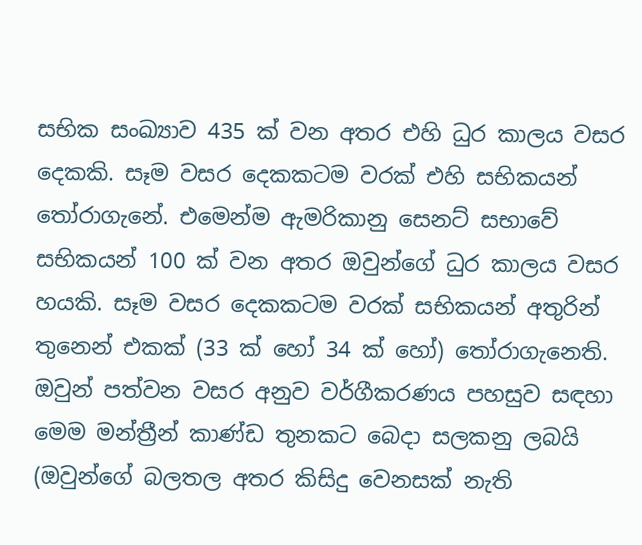සභික සංඛ්‍යාව 435 ක් වන අතර එහි ධුර කාලය වසර දෙකකි. සෑම වසර දෙකකටම වරක් එහි සභිකයන් තෝරාගැනේ. එමෙන්ම ඇමරිකානු සෙනට් සභාවේ සභිකයන් 100 ක් වන අතර ඔවුන්ගේ ධුර කාලය වසර හයකි. සෑම වසර දෙකකටම වරක් සභිකයන් අතුරින් තුනෙන් එකක් (33 ක් හෝ 34 ක් හෝ) තෝරාගැනෙති. ඔවුන් පත්වන වසර අනුව වර්ගීකරණය පහසුව සඳහා මෙම මන්ත්‍රීන් කාණ්ඩ තුනකට බෙදා සලකනු ලබයි (ඔවුන්ගේ බලතල අතර කිසිදු වෙනසක් නැති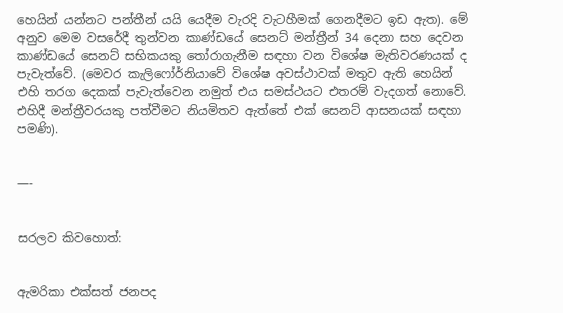හෙයින් යන්නට පන්තීන් යයි යෙදීම වැරදි වැටහීමක් ගෙනදීමට ඉඩ ඇත). මේ අනුව මෙම වසරේදී තුන්වන කාණ්ඩයේ සෙනට් මන්ත්‍රීන් 34 දෙනා සහ දෙවන කාණ්ඩයේ සෙනට් සභිකයකු තෝරාගැනීම සඳහා වන විශේෂ මැතිවරණයක් ද පැවැත්වේ. (මෙවර කැලිෆෝර්නියාවේ විශේෂ අවස්ථාවක් මතුව ඇති හෙයින් එහි තරග දෙකක් පැවැත්වෙන නමුත් එය සමස්ථයට එතරම් වැදගත් නොවේ. එහිදී මන්ත්‍රීවරයකු පත්වීමට නියමිතව ඇත්තේ එක් සෙනට් ආසනයක් සඳහා පමණි).


—-


සරලව කිවහොත්:


ඇමරිකා එක්සත් ජනපද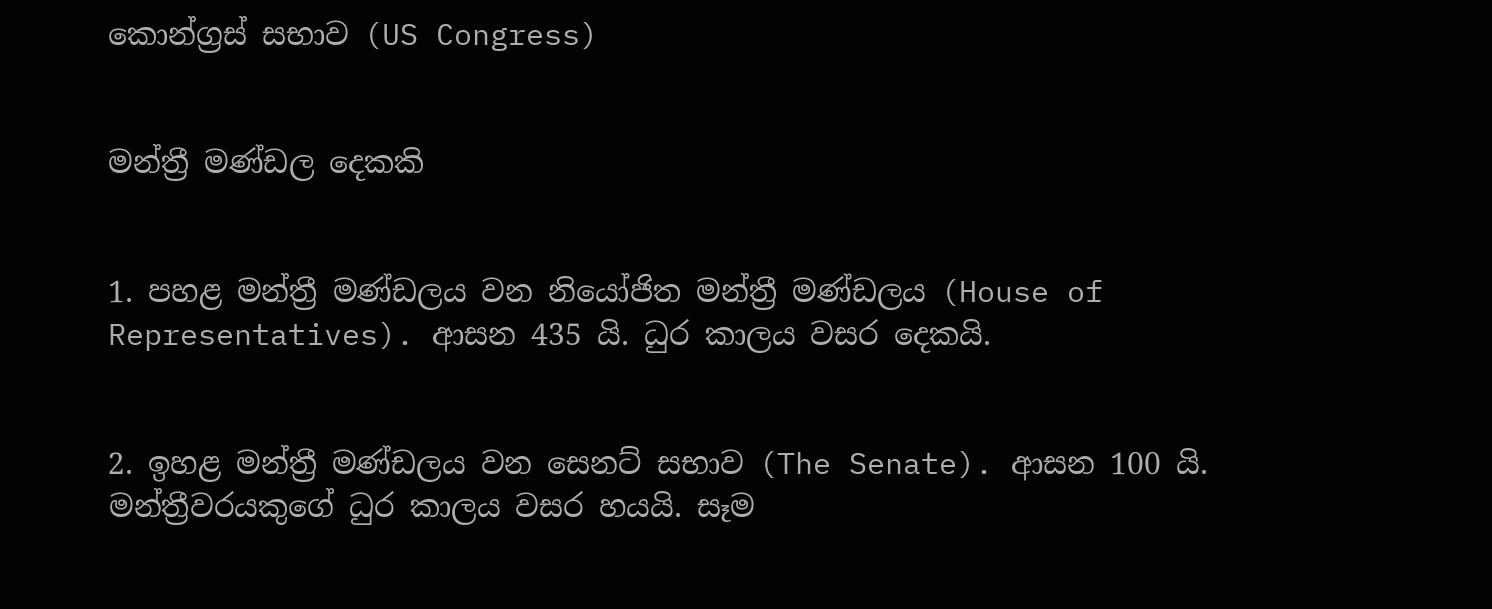කොන්ග්‍රස් සභාව (US Congress)


මන්ත්‍රී මණ්ඩල දෙකකි


1. පහළ මන්ත්‍රී මණ්ඩලය වන නියෝජිත මන්ත්‍රී මණ්ඩලය (House of Representatives). ආසන 435 යි. ධුර කාලය වසර දෙකයි.


2. ඉහළ මන්ත්‍රී මණ්ඩලය වන සෙනට් සභාව (The Senate). ආසන 100 යි. මන්ත්‍රීවරයකුගේ ධුර කාලය වසර හයයි. සෑම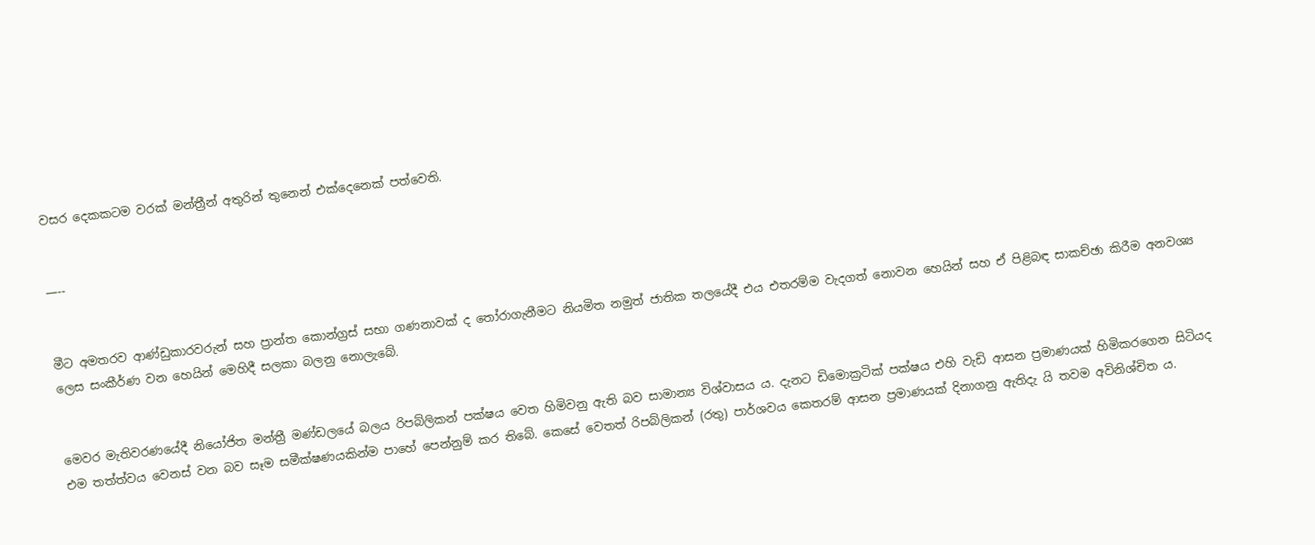වසර දෙකකටම වරක් මන්ත්‍රීන් අතුරින් තුනෙන් එක්දෙනෙක් පත්වෙති.


—--


මීට අමතරව ආණ්ඩුකාරවරුන් සහ ප්‍රාන්ත කොන්ග්‍රස් සභා ගණනාවක් ද තෝරාගැනීමට නියමිත නමුත් ජාතික තලයේදී එය එතරම්ම වැදගත් නොවන හෙයින් සහ ඒ පිළිබඳ සාකච්ඡා කිරීම අනවශ්‍ය ලෙස සංකීර්ණ වන හෙයින් මෙහිදී සලකා බලනු නොලැබේ.


මෙවර මැතිවරණයේදී නියෝජිත මන්ත්‍රී මණ්ඩලයේ බලය රිපබ්ලිකන් පක්ෂය වෙත හිමිවනු ඇති බව සාමාන්‍ය විශ්වාසය ය. දැනට ඩිමොක්‍රටික් පක්ෂය එහි වැඩි ආසන ප්‍රමාණයක් හිමිකරගෙන සිටියද එම තත්ත්වය වෙනස් වන බව සෑම සමීක්ෂණයකින්ම පාහේ පෙන්නුම් කර තිබේ. කෙසේ වෙතත් රිපබ්ලිකන් (රතු) පාර්ශවය කෙතරම් ආසන ප්‍රමාණයක් දිනාගනු ඇතිදැ යි තවම අවිනිශ්චිත ය.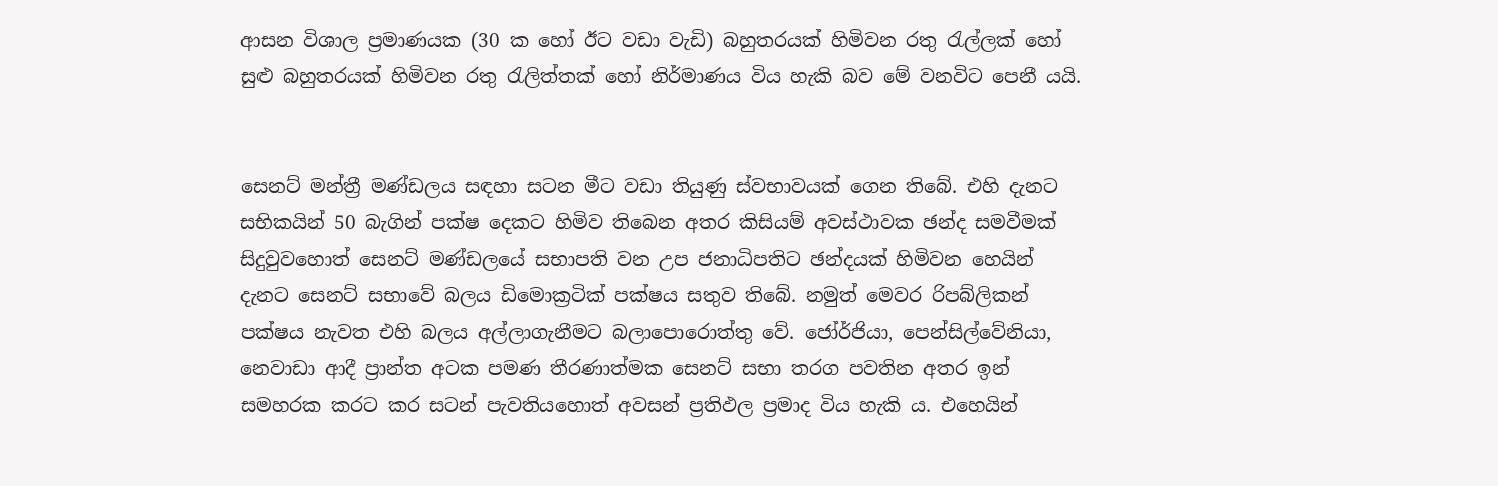ආසන විශාල ප්‍රමාණයක (30 ක හෝ ඊට වඩා වැඩි) බහුතරයක් හිමිවන රතු රැල්ලක් හෝ සුළු බහුතරයක් හිමිවන රතු රැලිත්තක් හෝ නිර්මාණය විය හැකි බව මේ වනවිට පෙනී යයි.


සෙනට් මන්ත්‍රී මණ්ඩලය සඳහා සටන මීට වඩා තියුණු ස්වභාවයක් ගෙන තිබේ. එහි දැනට සභිකයින් 50 බැගින් පක්ෂ දෙකට හිමිව තිබෙන අතර කිසියම් අවස්ථාවක ඡන්ද සමවීමක් සිදුවුවහොත් සෙනට් මණ්ඩලයේ සභාපති වන උප ජනාධිපතිට ඡන්දයක් හිමිවන හෙයින් දැනට සෙනට් සභාවේ බලය ඩිමොක්‍රටික් පක්ෂය සතුව තිබේ. නමුත් මෙවර රිපබ්ලිකන් පක්ෂය නැවත එහි බලය අල්ලාගැනීමට බලාපොරොත්තු වේ. ජෝර්ජියා, පෙන්සිල්වේනියා, නෙවාඩා ආදී ප්‍රාන්ත අටක පමණ තීරණාත්මක සෙනට් සභා තරග පවතින අතර ඉන් සමහරක කරට කර සටන් පැවතියහොත් අවසන් ප්‍රතිඵල ප්‍රමාද විය හැකි ය. එහෙයින්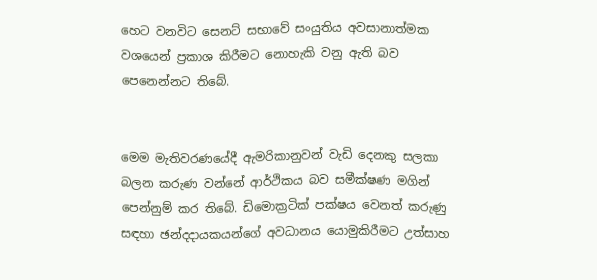හෙට වනවිට සෙනට් සභාවේ සංයුතිය අවසානාත්මක වශයෙන් ප්‍රකාශ කිරීමට නොහැකි වනු ඇති බව පෙනෙන්නට තිබේ.


මෙම මැතිවරණයේදී ඇමරිකානුවන් වැඩි දෙනකු සලකා බලන කරුණ වන්නේ ආර්ථිකය බව සමීක්ෂණ මගින් පෙන්නුම් කර තිබේ. ඩිමොක්‍රටික් පක්ෂය වෙනත් කරුණු සඳහා ඡන්දදායකයන්ගේ අවධානය යොමුකිරීමට උත්සාහ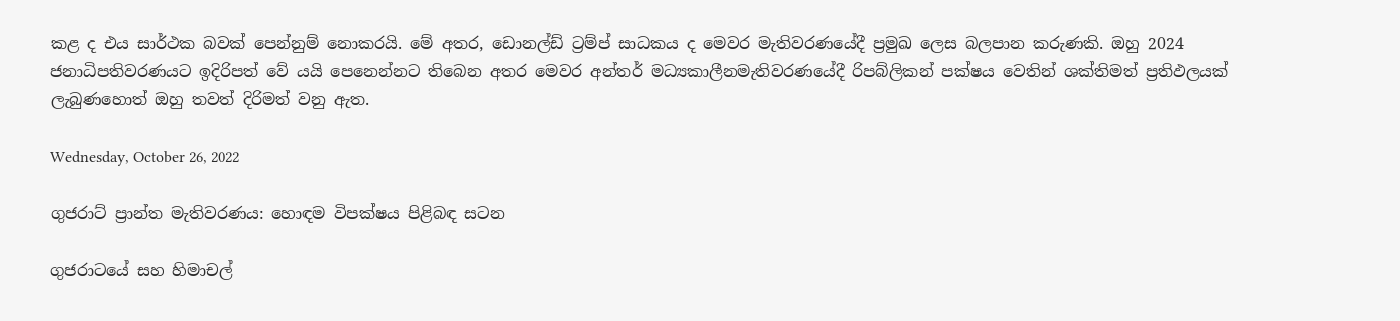කළ ද එය සාර්ථක බවක් පෙන්නුම් නොකරයි. මේ අතර, ඩොනල්ඩ් ට්‍රම්ප් සාධකය ද මෙවර මැතිවරණයේදී ප්‍රමුඛ ලෙස බලපාන කරුණකි. ඔහු 2024 ජනාධිපතිවරණයට ඉදිරිපත් වේ යයි පෙනෙන්නට තිබෙන අතර මෙවර අන්තර් මධ්‍යකාලීනමැතිවරණයේදී රිපබ්ලිකන් පක්ෂය වෙතින් ශක්තිමත් ප්‍රතිඵලයක් ලැබුණහොත් ඔහු තවත් දිරිමත් වනු ඇත.

Wednesday, October 26, 2022

ගුජරාට් ප්‍රාන්ත මැතිවරණය: හොඳම විපක්ෂය පිළිබඳ සටන

ගුජරාටයේ සහ හිමාචල්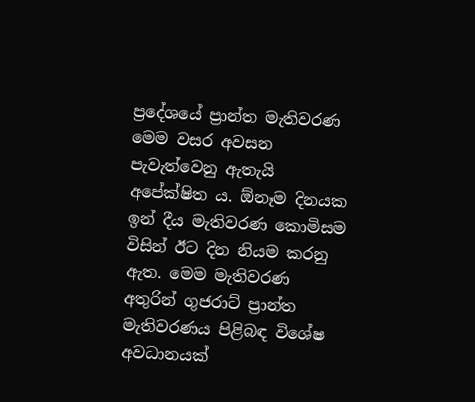ප්‍රදේශයේ ප්‍රාන්ත මැතිවරණ මෙම වසර අවසන පැවැත්වෙනු ඇතැයි අපේක්ෂිත ය. ඕනෑම දිනයක ඉන් දීය මැතිවරණ කොමිසම විසින් ඊට දින නියම කරනු ඇත. මෙම මැතිවරණ අතුරින් ගුජරාට් ප්‍රාන්ත මැතිවරණය පිළිබඳ විශේෂ අවධානයක්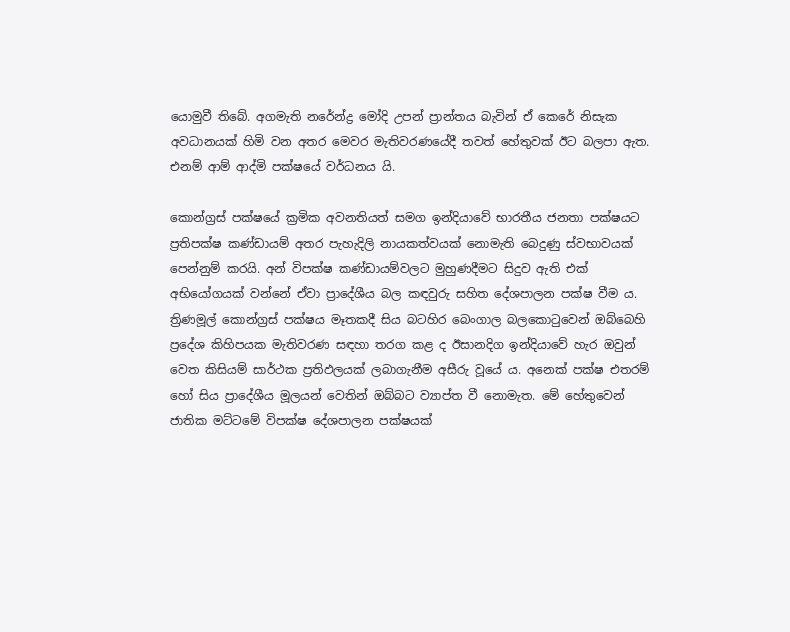යොමුවී තිබේ. අගමැති නරේන්ද්‍ර මෝදි උපන් ප්‍රාන්තය බැවින් ඒ කෙරේ නිසැක අවධානයක් හිමි වන අතර මෙවර මැතිවරණයේදී තවත් හේතුවක් ඊට බලපා ඇත. එනම් ආම් ආද්මි පක්ෂයේ වර්ධනය යි.

කොන්ග්‍රස් පක්ෂයේ ක්‍රමික අවනතියත් සමග ඉන්දියාවේ භාරතීය ජනතා පක්ෂයට ප්‍රතිපක්ෂ කණ්ඩායම් අතර පැහැදිලි නායකත්වයක් නොමැති බෙදුණු ස්වභාවයක් පෙන්නුම් කරයි. අන් විපක්ෂ කණ්ඩායම්වලට මුහුණදීමට සිදුව ඇති එක් අභියෝගයක් වන්නේ ඒවා ප්‍රාදේශීය බල කඳවුරු සහිත දේශපාලන පක්ෂ වීම ය. ත්‍රිණමූල් කොන්ග්‍රස් පක්ෂය මෑතකදී සිය බටහිර බෙංගාල බලකොටුවෙන් ඔබ්බෙහි ප්‍රදේශ කිහිපයක මැතිවරණ සඳහා තරග කළ ද ඊසානදිග ඉන්දියාවේ හැර ඔවුන් වෙත කිසියම් සාර්ථක ප්‍රතිඵලයක් ලබාගැනීම අසීරු වූයේ ය. අනෙක් පක්ෂ එතරම් හෝ සිය ප්‍රාදේශීය මූලයන් වෙතින් ඔබ්බට ව්‍යාප්ත වී නොමැත. මේ හේතුවෙන් ජාතික මට්ටමේ විපක්ෂ දේශපාලන පක්ෂයක්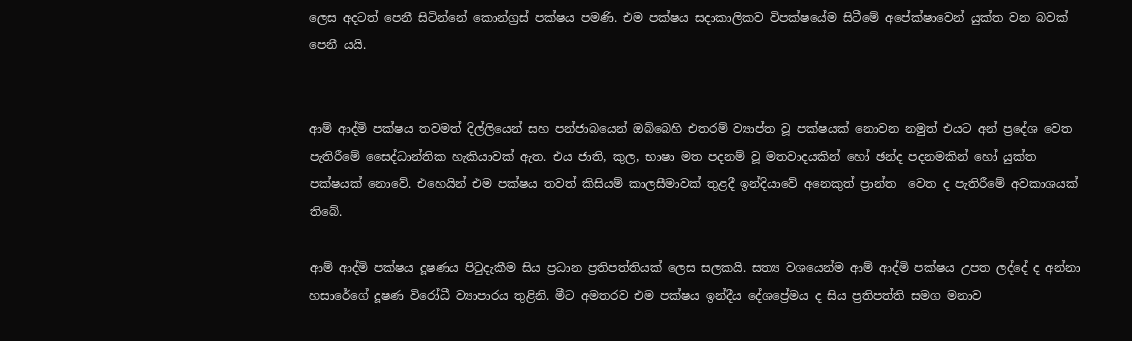ලෙස අදටත් පෙනී සිටින්නේ කොන්ග්‍රස් පක්ෂය පමණි. එම පක්ෂය සදාකාලිකව විපක්ෂයේම සිටීමේ අපේක්ෂාවෙන් යුක්ත වන බවක් පෙනී යයි.


ආම් ආද්මි පක්ෂය තවමත් දිල්ලියෙන් සහ පන්ජාබයෙන් ඔබ්බෙහි එතරම් ව්‍යාප්ත වූ පක්ෂයක් නොවන නමුත් එයට අන් ප්‍රදේශ වෙත පැතිරීමේ සෛද්ධාන්තික හැකියාවක් ඇත. එය ජාති, කුල, භාෂා මත පදනම් වූ මතවාදයකින් හෝ ඡන්ද පදනමකින් හෝ යුක්ත පක්ෂයක් නොවේ. එහෙයින් එම පක්ෂය තවත් කිසියම් කාලසීමාවක් තුළදී ඉන්දියාවේ අනෙකුත් ප්‍රාන්ත  වෙත ද පැතිරීමේ අවකාශයක් තිබේ.

ආම් ආද්මි පක්ෂය දූෂණය පිටුදැකීම සිය ප්‍රධාන ප්‍රතිපත්තියක් ලෙස සලකයි. සත්‍ය වශයෙන්ම ආම් ආද්මි පක්ෂය උපත ලද්දේ ද අන්නා හසාරේගේ දූෂණ විරෝධී ව්‍යාපාරය තුළිනි. මීට අමතරව එම පක්ෂය ඉන්දීය දේශප්‍රේමය ද සිය ප්‍රතිපත්ති සමග මනාව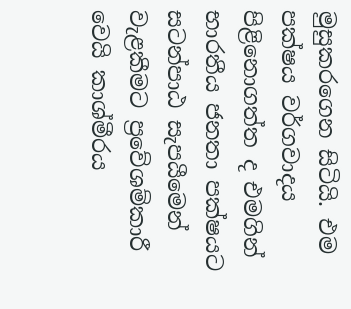මුසුකරගෙන සිටියි. එම පක්ෂය වර්ගවාදය පිළිනොගත්ත ද එමගින් භාරතීය ජනතා පක්ෂයට සටන්පාඨ සැපයීමෙන් වැළකීමට ප්‍රවේශම්කාරී වෙයි කාශ්මීරය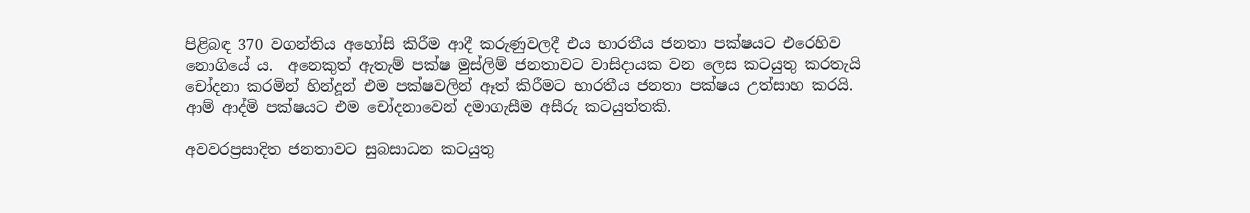පිළිබඳ 370 වගන්තිය අහෝසි කිරීම ආදී කරුණුවලදී එය භාරතීය ජනතා පක්ෂයට එරෙහිව නොගියේ ය.  අනෙකුත් ඇතැම් පක්ෂ මුස්ලිම් ජනතාවට වාසිදායක වන ලෙස කටයුතු කරතැයි චෝදනා කරමින් හින්දූන් එම පක්ෂවලින් ඈත් කිරීමට භාරතීය ජනතා පක්ෂය උත්සාහ කරයි. ආම් ආද්මි පක්ෂයට එම චෝදනාවෙන් දමාගැසීම අසීරු කටයුත්තකි.

අවවරප්‍රසාදිත ජනතාවට සුබසාධන කටයුතු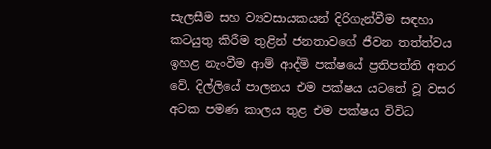සැලසීම සහ ව්‍යවසායකයන් දිරිගැන්වීම සඳහා කටයුතු කිරීම තුළින් ජනතාවගේ ජීවන තත්ත්වය ඉහළ නැංවීම ආම් ආද්මි පක්ෂයේ ප්‍රතිපත්ති අතර වේ. දිල්ලියේ පාලනය එම පක්ෂය යටතේ වූ වසර අටක පමණ කාලය තුළ එම පක්ෂය විවිධ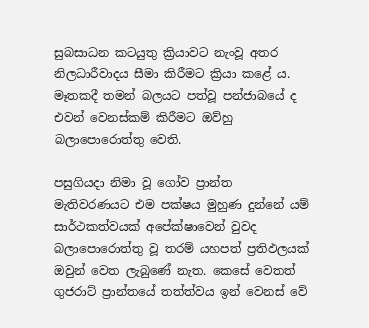සුබසාධන කටයුතු ක්‍රියාවට නැංවූ අතර නිලධාරීවාදය සීමා කිරීමට ක්‍රියා කළේ ය. මෑතකදී තමන් බලයට පත්වූ පන්ජාබයේ ද එවන් වෙනස්කම් කිරීමට ඔව්හු බලාපොරොත්තු වෙති.

පසුගියදා නිමා වූ ගෝව ප්‍රාන්ත මැතිවරණයට එම පක්ෂය මුහුණ දුන්නේ යම් සාර්ථකත්වයක් අපේක්ෂාවෙන් වුවද බලාපොරොත්තු වූ තරම් යහපත් ප්‍රතිඵලයක් ඔවුන් වෙත ලැබුණේ නැත. කෙසේ වෙතත් ගුජරාට් ප්‍රාන්තයේ තත්ත්වය ඉන් වෙනස් වේ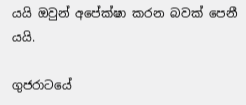යයි ඔවුන් අපේක්ෂා කරන බවක් පෙනී යයි.

ගුජරාටයේ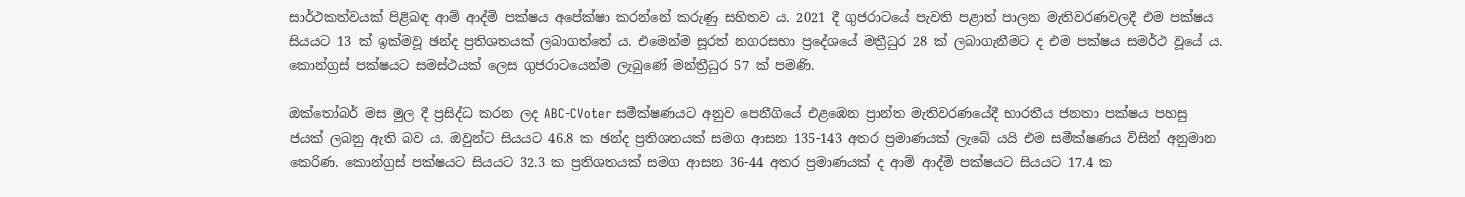සාර්ථකත්වයක් පිළිබඳ ආම් ආද්මි පක්ෂය අපේක්ෂා කරන්නේ කරුණු සහිතව ය. 2021 දී ගුජරාටයේ පැවති පළාත් පාලන මැතිවරණවලදී එම පක්ෂය සියයට 13 ක් ඉක්මවූ ඡන්ද ප්‍රතිශතයක් ලබාගත්තේ ය. එමෙන්ම සූරත් නගරසභා ප්‍රදේශයේ මත්‍රීධුර 28 ක් ලබාගැනීමට ද එම පක්ෂය සමර්ථ වූයේ ය. කොන්ග්‍රස් පක්ෂයට සමස්ථයක් ලෙස ගුජරාටයෙන්ම ලැබුණේ මන්ත්‍රීධුර 57 ක් පමණි.

ඔක්තෝබර් මස මුල දී ප්‍රසිද්ධ කරන ලද ABC-CVoter සමීක්ෂණයට අනුව පෙනීගියේ එළඹෙන ප්‍රාන්ත මැතිවරණයේදී භාරතීය ජනතා පක්ෂය පහසු ජයක් ලබනු ඇති බව ය. ඔවුන්ට සියයට 46.8 ක ඡන්ද ප්‍රතිශතයක් සමග ආසන 135-143 අතර ප්‍රමාණයක් ලැබේ යයි එම සමීක්ෂණය විසින් අනුමාන කෙරිණ. කොන්ග්‍රස් පක්ෂයට සියයට 32.3 ක ප්‍රතිශතයක් සමග ආසන 36-44 අතර ප්‍රමාණයක් ද ආම් ආද්මි පක්ෂයට සියයට 17.4 ක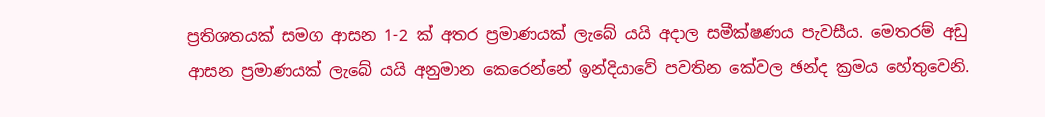ප්‍රතිශතයක් සමග ආසන 1-2 ක් අතර ප්‍රමාණයක් ලැබේ යයි අදාල සමීක්ෂණය පැවසීය. මෙතරම් අඩු ආසන ප්‍රමාණයක් ලැබේ යයි අනුමාන කෙරෙන්නේ ඉන්දියාවේ පවතින කේවල ඡන්ද ක්‍රමය හේතුවෙනි.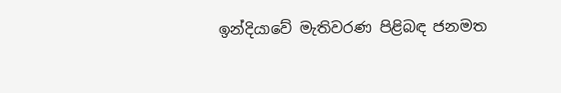ඉන්දියාවේ මැතිවරණ පිළිබඳ ජනමත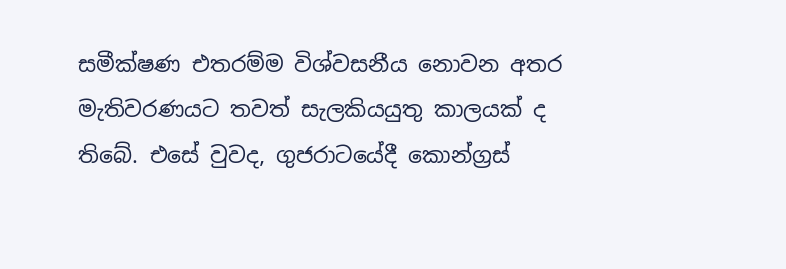සමීක්ෂණ එතරම්ම විශ්වසනීය නොවන අතර මැතිවරණයට තවත් සැලකියයුතු කාලයක් ද තිබේ. එසේ වුවද, ගුජරාටයේදී කොන්ග්‍රස්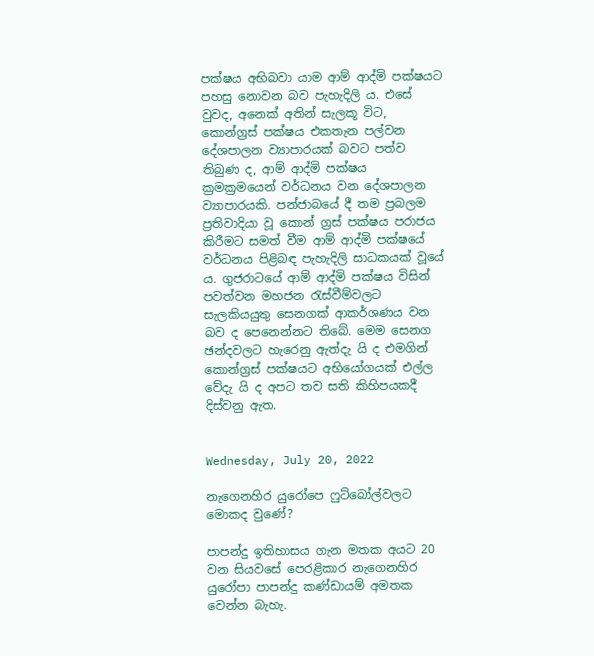පක්ෂය අභිබවා යාම ආම් ආද්මි පක්ෂයට පහසු නොවන බව පැහැදිලි ය. එසේ වුවද, අනෙක් අතින් සැලකූ විට, කොන්ග්‍රස් පක්ෂය එකතැන පල්වන දේශපාලන ව්‍යාපාරයක් බවට පත්ව තිබුණ ද, ආම් ආද්මි පක්ෂය ක්‍රමක්‍රමයෙන් වර්ධනය වන දේශපාලන ව්‍යාපාරයකි. පන්ජාබයේ දී තම ප්‍රබලම ප්‍රතිවාදියා වූ කොන් ග්‍රස් පක්ෂය පරාජය කිරීමට සමත් වීම ආම් ආද්මි පක්ෂයේ වර්ධනය පිළිබඳ පැහැදිලි සාධකයක් වූයේ ය. ගුජරාටයේ ආම් ආද්මි පක්ෂය විසින් පවත්වන මහජන රැස්වීම්වලට සැලකියයුතු සෙනගක් ආකර්ශණය වන බව ද පෙනෙන්නට තිබේ. මෙම සෙනග ඡන්දවලට හැරෙනු ඇත්දැ යි ද එමගින් කොන්ග්‍රස් පක්ෂයට අභියෝගයක් එල්ල වේදැ යි ද අපට තව සති කිහිපයකදී දිස්වනු ඇත.


Wednesday, July 20, 2022

නැගෙනහිර යුරෝපෙ ෆුට්බෝල්වලට මොකද වුණේ?

පාපන්දු ඉතිහාසය ගැන මතක අයට 20 වන සියවසේ පෙරළිකාර නැගෙනහිර යුරෝපා පාපන්දු කණ්ඩායම් අමතක වෙන්න බැහැ.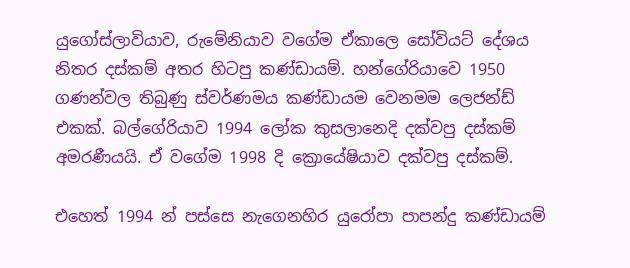යුගෝස්ලාවියාව, රුමේනියාව වගේම ඒකාලෙ සෝවියට් දේශය නිතර දස්කම් අතර හිටපු කණ්ඩායම්. හන්ගේරියාවෙ 1950 ගණන්වල තිබුණු ස්වර්ණමය කණ්ඩායම වෙනමම ලෙජන්ඩ් එකක්. බල්ගේරියාව 1994 ලෝක කුසලානෙදි දක්වපු දස්කම් අමරණීයයි. ඒ වගේම 1998 දි ක්‍රොයේෂියාව දක්වපු දස්කම්.

එහෙත් 1994 න් පස්සෙ නැගෙනහිර යුරෝපා පාපන්දු කණ්ඩායම්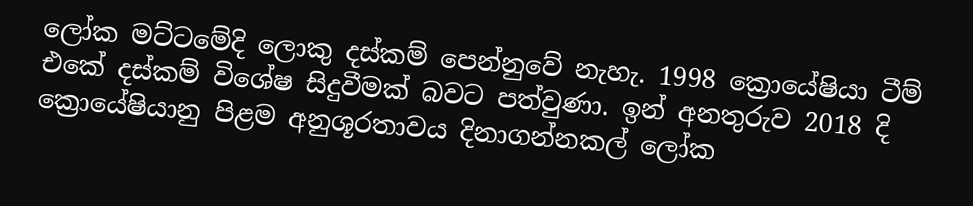ලෝක මට්ටමේදි ලොකු දස්කම් පෙන්නුවේ නැහැ. 1998 ක්‍රොයේෂියා ටීම් එකේ දස්කම් විශේෂ සිදුවීමක් බවට පත්වුණා. ඉන් අනතුරුව 2018 දි ක්‍රොයේෂියානු පිළම අනුශූරතාවය දිනාගන්නකල් ලෝක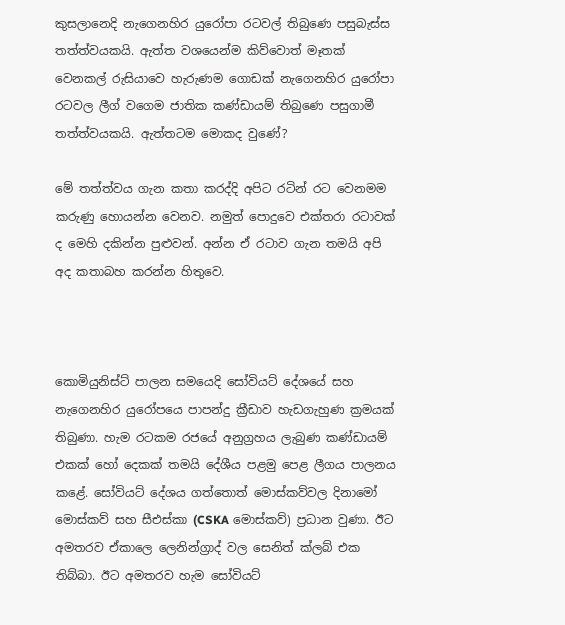කුසලානෙදි නැගෙනහිර යුරෝපා රටවල් තිබුණෙ පසුබැස්ස තත්‍ත්වයකයි. ඇත්ත වශයෙන්ම කිව්වොත් මෑතක් වෙනකල් රුසියාවෙ හැරුණම ගොඩක් නැගෙනහිර යුරෝපා රටවල ලීග් වගෙම ජාතික කණ්ඩායම් තිබුණෙ පසුගාමී තත්‍ත්වයකයි. ඇත්තටම මොකද වුණේ?

මේ තත්ත්වය ගැන කතා කරද්දි අපිට රටින් රට වෙනමම කරුණු හොයන්න වෙනව. නමුත් පොදුවෙ එක්තරා රටාවක් ද මෙහි දකින්න පුළුවන්. අන්න ඒ රටාව ගැන තමයි අපි අද කතාබහ කරන්න හිතුවෙ.



කොමියුනිස්ට් පාලන සමයෙදි සෝවියට් දේශයේ සහ නැගෙනහිර යුරෝපයෙ පාපන්දු ක්‍රීඩාව හැඩගැහුණ ක්‍රමයක් තිබුණා. හැම රටකම රජයේ අනුග්‍රහය ලැබුණ කණ්ඩායම් එකක් හෝ දෙකක් තමයි දේශීය පළමු පෙළ ලීගය පාලනය කළේ. සෝවියට් දේශය ගත්තොත් මොස්කව්වල දිනාමෝ මොස්කව් සහ සීඑස්කා (CSKA මොස්කව්) ප්‍රධාන වුණා. ඊට අමතරව ඒකාලෙ ලෙනින්ග්‍රාද් වල සෙනිත් ක්ලබ් එක තිබ්බා. ඊට අමතරව හැම සෝවියට්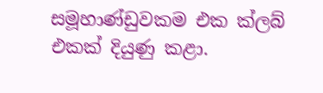සමූහාණ්ඩුවකම එක ක්ලබ් එකක් දියුණු කළා.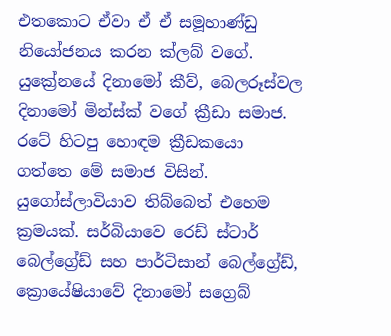එතකොට ඒවා ඒ ඒ සමූහාණ්ඩු නියෝජනය කරන ක්ලබ් වගේ. යුක්‍රේනයේ දිනාමෝ කීව්, බෙලරූස්වල දිනාමෝ මින්ස්ක් වගේ ක්‍රීඩා සමාජ. රටේ හිටපු හොඳම ක්‍රීඩකයො ගත්තෙ මේ සමාජ විසින්. යුගෝස්ලාවියාව තිබ්බෙත් එහෙම ක්‍රමයක්. සර්බියාවෙ රෙඩ් ස්ටාර් බෙල්ග්‍රේඩ් සහ පාර්ටිසාන් බෙල්ග්‍රේඩ්, ක්‍රොයේෂියාවේ දිනාමෝ සග්‍රෙබ්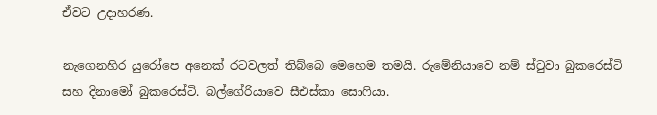ඒවට උදාහරණ.

නැගෙනහිර යුරෝපෙ අනෙක් රටවලත් තිබ්බෙ මෙහෙම තමයි. රුමේනියාවෙ නම් ස්ටුවා බුකරෙස්ටි සහ දිනාමෝ බුකරෙස්ටි. බල්ගේරියාවෙ සීඑස්කා සොෆියා.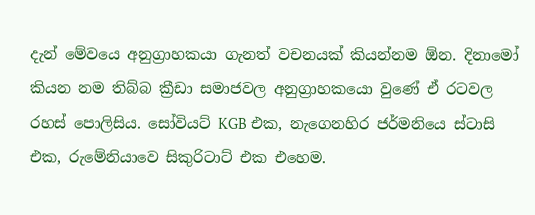දැන් මේවයෙ අනුග්‍රාහකයා ගැනත් වචනයක් කියන්නම ඕන. දිනාමෝ කියන නම තිබ්බ ක්‍රීඩා සමාජවල අනුග්‍රාහකයො වුණේ ඒ රටවල රහස් පොලිසිය. සෝවියට් KGB එක, නැගෙනහිර ජර්මනියෙ ස්ටාසි එක, රුමේනියාවෙ සිකුරිටාට් එක එහෙම.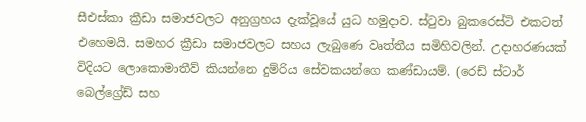සීඑස්කා ක්‍රීඩා සමාජවලට අනුග්‍රහය දැක්වූයේ යුධ හමුදාව. ස්ටුවා බුකරෙස්ටි එකටත් එහෙමයි. සමහර ක්‍රීඩා සමාජවලට සහය ලැබුණෙ වෘත්තීය සමිහිවලින්. උදාහරණයක් විදියට ලොකොමාතීව් කියන්නෙ දුම්රිය සේවකයන්ගෙ කණ්ඩායම්. (රෙඩ් ස්ටාර් බෙල්ග්‍රේඩ් සහ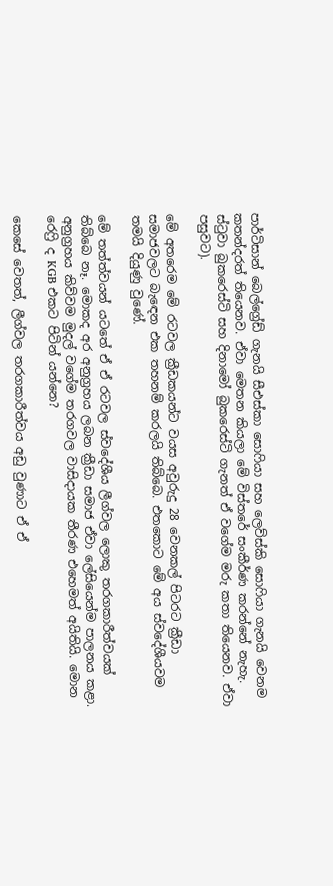පාර්ටිසාන් බෙල්ග්‍රේඩ් ගැනයි සීඑස්කා සොෆියා සහ ලෙව්ස්කි සොෆියා ගැනයි වෙනම කතන්දරත් තියෙනව. ඒවා මෙතන කියලා මේ විස්තරේ සංකීර්ණ කරන්නේ නැහැ. ස්ටුවා බුකරෙස්ටි සහ දිනාමෝ බුකරෙස්ටි ගැනත් ඒ වගේම මරු කතා තියෙනව. ඒවා පසුවට).

මේ අතරෙම මේ රටවල ක්‍රීඩකයන්ට වයස අවුරුදු 28 වෙනකල් පිටරට ක්‍රීඩා සමාජවලට බැඳෙන එක තහනම් කරලයි තිබ්බෙ. එතකොට මේ අය ස්වදේශීයවම තමයි දියුණු වුණේ.

මේ තත්ත්වයන් යටතේ ඒ ඒ රටවල ස්වදේශීය ලීග්වල ලොකු තරගකාරීත්වයක් තිබ්බෙ නෑ. මොකද අර අනුග්‍රහය ලබන ක්‍රීඩා සමාජ ඒවා ලේසියෙන්ම පාලනය කළා. අනුග්‍රහය කිව්වම මුදල් වගේම තරගවල වාසිදායක තීරණ එහෙමත් අයිතියි. මොන රෙෆ්‍රි ද KGB එකට පිටින් යන්නෙ?

කෙසේ වෙතත්, ලීග්වල තරගකාරීත්වය අඩු වුණාට ඒ ඒ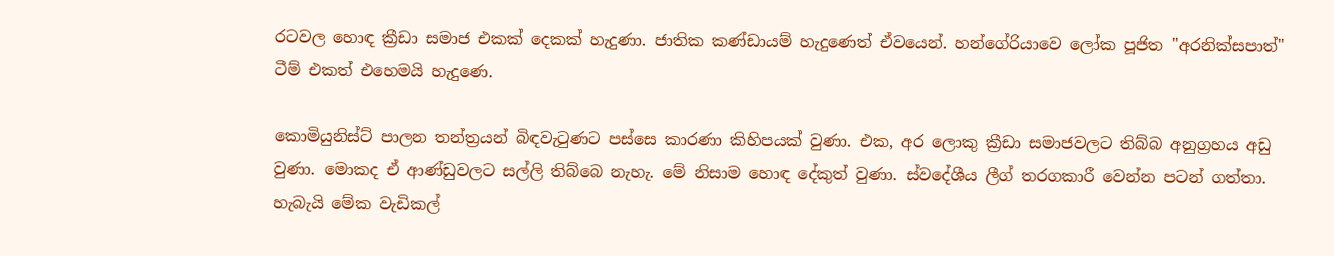රටවල හොඳ ක්‍රීඩා සමාජ එකක් දෙකක් හැදුණා. ජාතික කණ්ඩායම් හැදුණෙත් ඒවයෙන්. හන්ගේරියාවෙ ලෝක පූජිත "අරනික්සපාත්" ටීම් එකත් එහෙමයි හැදුණෙ.

කොමියුනිස්ට් පාලන තන්ත්‍රයන් බිඳවැටුණට පස්සෙ කාරණා කිහිපයක් වුණා. එක, අර ලොකු ක්‍රීඩා සමාජවලට තිබ්බ අනුග්‍රහය අඩු වුණා. මොකද ඒ ආණ්ඩුවලට සල්ලි තිබ්බෙ නැහැ. මේ නිසාම හොඳ දේකුත් වුණා. ස්වදේශීය ලීග් තරගකාරී වෙන්න පටන් ගත්තා. හැබැයි මේක වැඩිකල්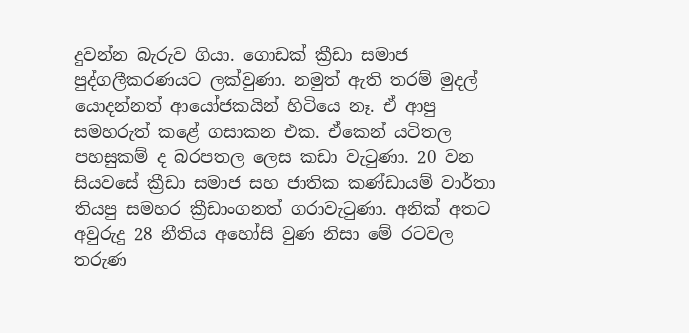දුවන්න බැරුව ගියා. ගොඩක් ක්‍රීඩා සමාජ පුද්ගලීකරණයට ලක්වුණා. නමුත් ඇති තරම් මුදල් යොදන්නත් ආයෝජකයින් හිටියෙ නෑ. ඒ ආපු සමහරුත් කළේ ගසාකන එක. ඒකෙන් යටිතල පහසුකම් ද බරපතල ලෙස කඩා වැටුණා. 20 වන සියවසේ ක්‍රීඩා සමාජ සහ ජාතික කණ්ඩායම් වාර්තා තියපු සමහර ක්‍රීඩාංගනත් ගරාවැටුණා. අනික් අතට අවුරුදු 28 නීතිය අහෝසි වුණ නිසා මේ රටවල තරුණ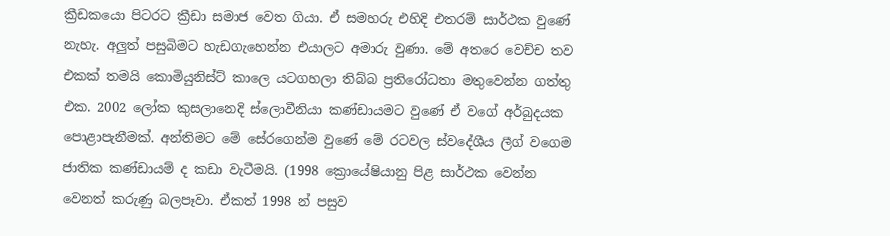ක්‍රීඩකයො පිටරට ක්‍රීඩා සමාජ වෙත ගියා. ඒ සමහරු එහිදි එතරම් සාර්ථක වුණේ නැහැ. අලුත් පසුබිමට හැඩගැහෙන්න එයාලට අමාරු වුණා. මේ අතරෙ වෙච්ච තව එකක් තමයි කොමියුනිස්ට් කාලෙ යටගහලා තිබ්බ ප්‍රතිරෝධතා මතුවෙන්න ගත්තු එක. 2002 ලෝක කුසලානෙදි ස්ලොවීනියා කණ්ඩායමට වුණේ ඒ වගේ අර්බුදයක පොළාපැනීමක්. අන්තිමට මේ සේරගෙන්ම වුණේ මේ රටවල ස්වදේශීය ලීග් වගෙම ජාතික කණ්ඩායම් ද කඩා වැටීමයි. (1998 ක්‍රොයේෂියානු පිළ සාර්ථක වෙන්න වෙනත් කරුණු බලපෑවා. ඒකත් 1998 න් පසුව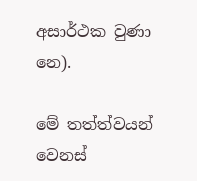අසාර්ථක වුණා නෙ).

මේ තත්ත්වයන් වෙනස්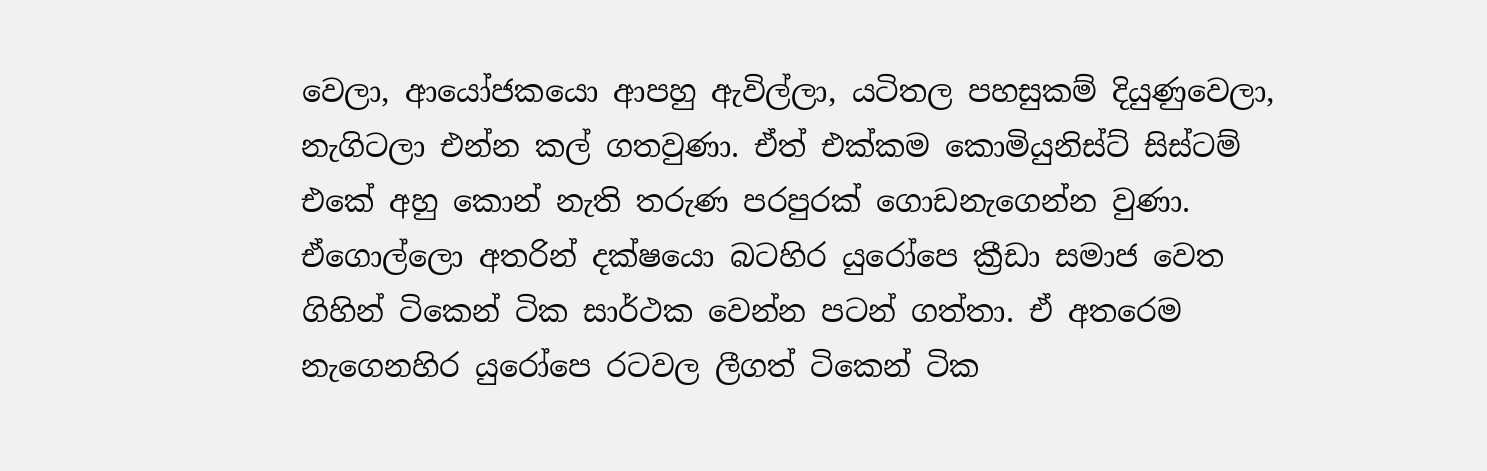වෙලා, ආයෝජකයො ආපහු ඇවිල්ලා, යටිතල පහසුකම් දියුණුවෙලා, නැගිටලා එන්න කල් ගතවුණා. ඒත් එක්කම කොමියුනිස්ට් සිස්ටම් එකේ අහු කොන් නැති තරුණ පරපුරක් ගොඩනැගෙන්න වුණා. ඒගොල්ලො අතරින් දක්ෂයො බටහිර යුරෝපෙ ක්‍රීඩා සමාජ වෙත ගිහින් ටිකෙන් ටික සාර්ථක වෙන්න පටන් ගත්තා. ඒ අතරෙම නැගෙනහිර යුරෝපෙ රටවල ලීගත් ටිකෙන් ටික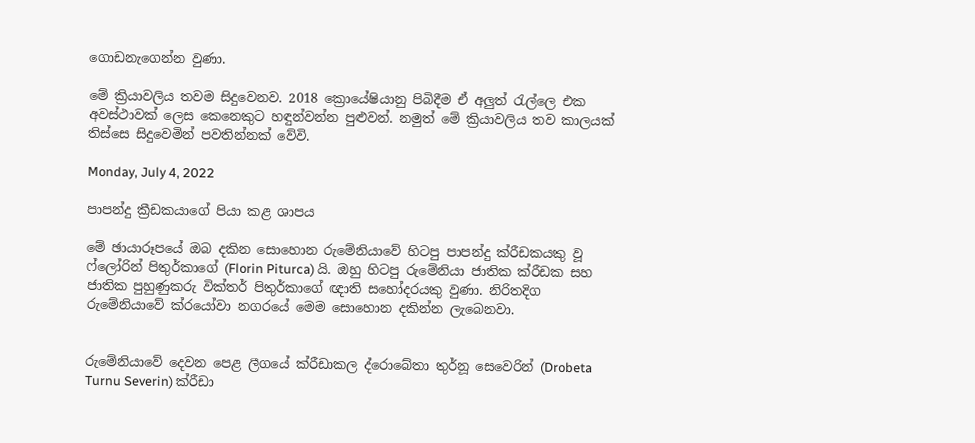ගොඩනැගෙන්න වුණා.

මේ ක්‍රියාවලිය තවම සිදුවෙනව. 2018 ක්‍රොයේෂියානු පිබිදීම ඒ අලුත් රැල්ලෙ එක අවස්ථාවක් ලෙස කෙනෙකුට හඳුන්වන්න පුළුවන්. නමුත් මේ ක්‍රියාවලිය තව කාලයක් තිස්සෙ සිදුවෙමින් පවතින්නක් වේවි.

Monday, July 4, 2022

පාපන්දු ක්‍රීඩකයාගේ පියා කළ ශාපය

මේ ඡායාරූපයේ ඔබ දකින සොහොන රුමේනියාවේ හිටපු පාපන්දු ක්රීඩකයකු වූ ෆ්ලෝරින් පිතුර්කාගේ (Florin Piturca) යි. ඔහු හිටපු රුමේනියා ජාතික ක්රීඩක සහ ජාතික පුහුණුකරු වික්තර් පිතුර්කාගේ ඥාති සහෝදරයකු වුණා. නිරිතදිග රුමේනියාවේ ක්රයෝවා නගරයේ මෙම සොහොන දකින්න ලැබෙනවා.


රුමේනියාවේ දෙවන පෙළ ලීගයේ ක්රීඩාකල ද්රොබේතා තුර්නූ සෙවෙරින් (Drobeta Turnu Severin) ක්රීඩා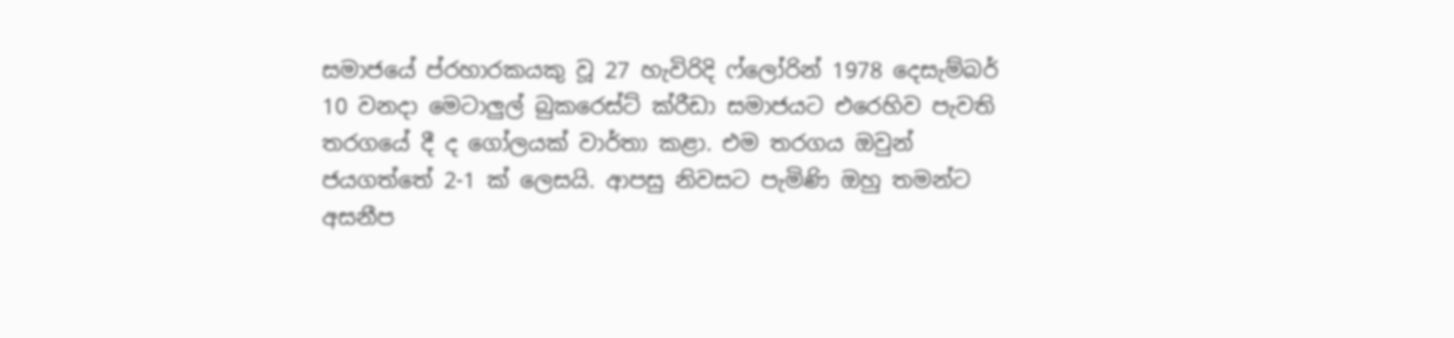සමාජයේ ප්රහාරකයකු වූ 27 හැවිරිදි ෆ්ලෝරින් 1978 දෙසැම්බර් 10 වනදා මෙටාලුල් බුකරෙස්ට් ක්රීඩා සමාජයට එරෙහිව පැවති තරගයේ දී ද ගෝලයක් වාර්තා කළා. එම තරගය ඔවුන් ජයගත්තේ 2-1 ක් ලෙසයි. ආපසු නිවසට පැමිණි ඔහු තමන්ට අසනීප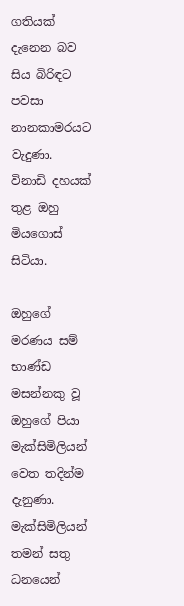ගතියක් දැනෙන බව සිය බිරිඳට පවසා නානකාමරයට වැදුණා. විනාඩි දහයක් තුළ ඔහු මියගොස් සිටියා.

ඔහුගේ මරණය සම් භාණ්ඩ මසන්නකු වූ ඔහුගේ පියා මැක්සිමිලියන් වෙත තදින්ම දැනුණා. මැක්සිමිලියන් තමන් සතු ධනයෙන්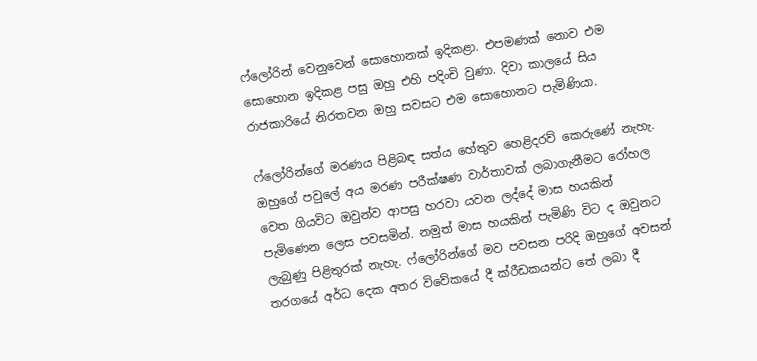ෆ්ලෝරින් වෙනුවෙන් සොහොනක් ඉදිකළා. එපමණක් නොව එම සොහොන ඉදිකළ පසු ඔහු එහි පදිංචි වුණා. දිවා කාලයේ සිය රාජකාරියේ නිරතවන ඔහු සවසට එම සොහොනට පැමිණියා.

ෆ්ලෝරින්ගේ මරණය පිළිබඳ සත්ය හේතුව හෙළිදරව් කෙරුණේ නැහැ. ඔහුගේ පවුලේ අය මරණ පරීක්ෂණ වාර්තාවක් ලබාගැනීමට රෝහල වෙත ගියවිට ඔවුන්ව ආපසු හරවා යවන ලද්දේ මාස හයකින් පැමිණෙන ලෙස පවසමින්. නමුත් මාස හයකින් පැමිණි විට ද ඔවුනට ලැබුණු පිළිතුරක් නැහැ. ෆ්ලෝරින්ගේ මව පවසන පරිදි ඔහුගේ අවසන් තරගයේ අර්ධ දෙක අතර විවේකයේ දී ක්රීඩකයන්ට තේ ලබා දී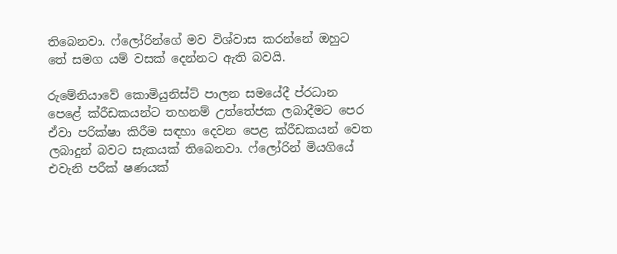තිබෙනවා. ෆ්ලෝරින්ගේ මව විශ්වාස කරන්නේ ඔහුට තේ සමග යම් වසක් දෙන්නට ඇති බවයි.

රුමේනියාවේ කොමියුනිස්ට් පාලන සමයේදී ප්රධාන පෙළේ ක්රීඩකයන්ට තහනම් උත්තේජක ලබාදීමට පෙර ඒවා පරික්ෂා කිරීම සඳහා දෙවන පෙළ ක්රීඩකයන් වෙත ලබාදුන් බවට සැකයක් තිබෙනවා. ෆ්ලෝරින් මියගියේ එවැනි පරීක් ෂණයක්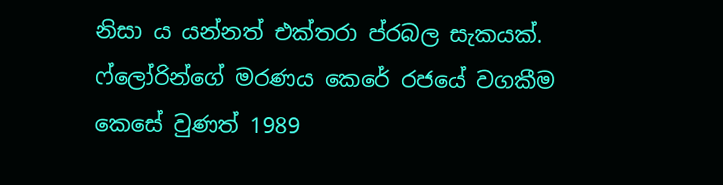නිසා ය යන්නත් එක්තරා ප්රබල සැකයක්. ෆ්ලෝරින්ගේ මරණය කෙරේ රජයේ වගකීම කෙසේ වුණත් 1989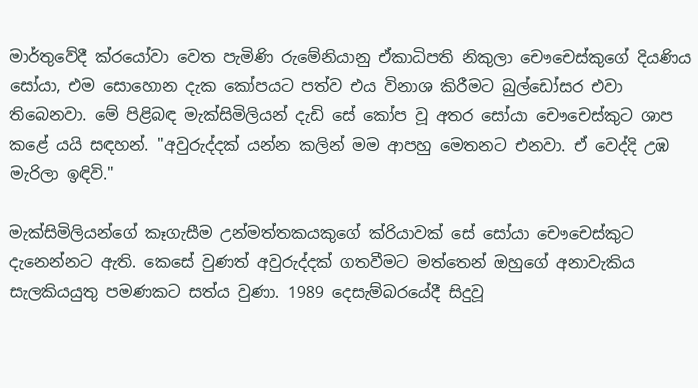මාර්තුවේදී ක්රයෝවා වෙත පැමිණි රුමේනියානු ඒකාධිපති නිකුලා චෞචෙස්කුගේ දියණිය සෝයා, එම සොහොන දැක කෝපයට පත්ව එය විනාශ කිරීමට බුල්ඩෝසර එවා තිබෙනවා. මේ පිළිබඳ මැක්සිමිලියන් දැඩි සේ කෝප වූ අතර සෝයා චෞචෙස්කුට ශාප කළේ යයි සඳහන්. "අවුරුද්දක් යන්න කලින් මම ආපහු මෙතනට එනවා. ඒ වෙද්දි උඹ මැරිලා ඉඳිවි."

මැක්සිමිලියන්ගේ කෑගැසීම උන්මත්තකයකුගේ ක්රියාවක් සේ සෝයා චෞචෙස්කුට දැනෙන්නට ඇති. කෙසේ වුණත් අවුරුද්දක් ගතවීමට මත්තෙන් ඔහුගේ අනාවැකිය සැලකියයුතු පමණකට සත්ය වුණා. 1989 දෙසැම්බරයේදී සිදුවූ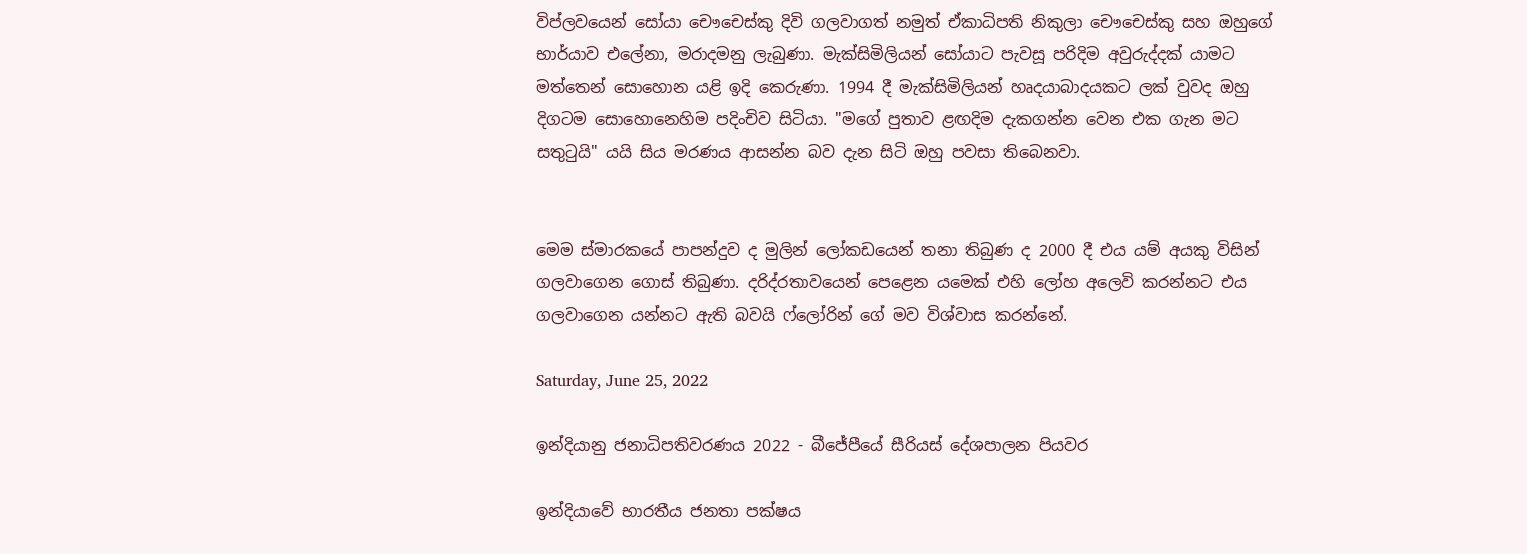විප්ලවයෙන් සෝයා චෞචෙස්කු දිවි ගලවාගත් නමුත් ඒකාධිපති නිකුලා චෞචෙස්කු සහ ඔහුගේ භාර්යාව එලේනා, මරාදමනු ලැබුණා. මැක්සිමිලියන් සෝයාට පැවසූ පරිදිම අවුරුද්දක් යාමට මත්තෙන් සොහොන යළි ඉදි කෙරුණා. 1994 දී මැක්සිමිලියන් හෘදයාබාදයකට ලක් වුවද ඔහු දිගටම සොහොනෙහිම පදිංචිව සිටියා. "මගේ පුතාව ළඟදිම දැකගන්න වෙන එක ගැන මට සතුටුයි" යයි සිය මරණය ආසන්න බව දැන සිටි ඔහු පවසා තිබෙනවා.


මෙම ස්මාරකයේ පාපන්දුව ද මුලින් ලෝකඩයෙන් තනා තිබුණ ද 2000 දී එය යම් අයකු විසින් ගලවාගෙන ගොස් තිබුණා. දරිද්රතාවයෙන් පෙළෙන යමෙක් එහි ලෝහ අලෙවි කරන්නට එය ගලවාගෙන යන්නට ඇති බවයි ෆ්ලෝරින් ගේ මව විශ්වාස කරන්නේ.

Saturday, June 25, 2022

ඉන්දියානු ජනාධිපතිවරණය 2022 - බීජේපීයේ සීරියස් දේශපාලන පියවර

ඉන්දියාවේ භාරතීය ජනතා පක්ෂය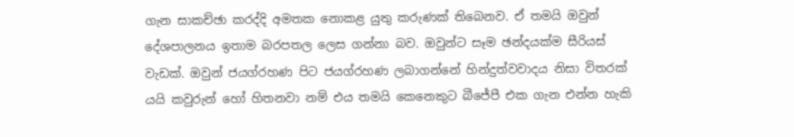ගැන සාකච්ඡා කරද්දි අමතක නොකළ යුතු කරුණක් තිබෙනව. ඒ තමයි ඔවුන් දේශපාලනය ඉතාම බරපතල ලෙස ගන්නා බව. ඔවුන්ට සෑම ඡන්දයක්ම සීරියස් වැඩක්. ඔවුන් ජයග්රහණ පිට ජයග්රහණ ලබාගන්නේ හින්දුත්වවාදය නිසා විතරක් යයි කවුරුන් හෝ හිතනවා නම් එය තමයි කෙනෙකුට බීජේපී එක ගැන එන්න හැකි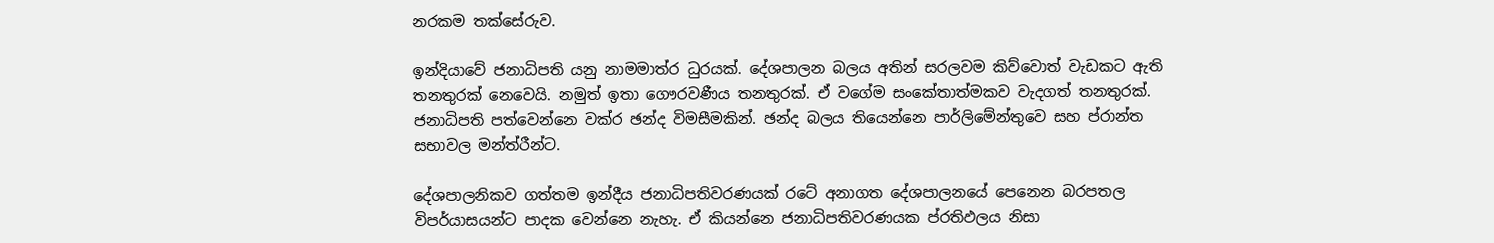නරකම තක්සේරුව.

ඉන්දියාවේ ජනාධිපති යනු නාමමාත්ර ධුරයක්. දේශපාලන බලය අතින් සරලවම කිව්වොත් වැඩකට ඇති තනතුරක් නෙවෙයි. නමුත් ඉතා ගෞරවණීය තනතුරක්. ඒ වගේම සංකේතාත්මකව වැදගත් තනතුරක්. ජනාධිපති පත්වෙන්නෙ වක්ර ඡන්ද විමසීමකින්. ඡන්ද බලය තියෙන්නෙ පාර්ලිමේන්තුවෙ සහ ප්රාන්ත සභාවල මන්ත්රීන්ට.

දේශපාලනිකව ගත්තම ඉන්දීය ජනාධිපතිවරණයක් රටේ අනාගත දේශපාලනයේ පෙනෙන බරපතල විපර්යාසයන්ට පාදක වෙන්නෙ නැහැ. ඒ කියන්නෙ ජනාධිපතිවරණයක ප්රතිඵලය නිසා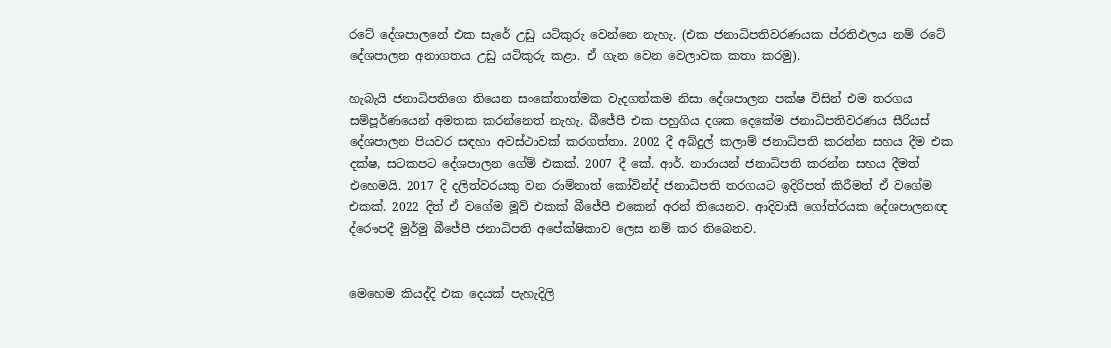රටේ දේශපාලනේ එක සැරේ උඩු යටිකුරු වෙන්නෙ නැහැ. (එක ජනාධිපතිවරණයක ප්රතිඵලය නම් රටේ දේශපාලන අනාගතය උඩු යටිකුරු කළා. ඒ ගැන වෙන වෙලාවක කතා කරමු).

හැබැයි ජනාධිපතිගෙ තියෙන සංකේතාත්මක වැදගත්කම නිසා දේශපාලන පක්ෂ විසින් එම තරගය සම්පූර්ණයෙන් අමතක කරන්නෙත් නැහැ. බීජේපී එක පහුගිය දශක දෙකේම ජනාධිපතිවරණය සීරියස් දේශපාලන පියවර සඳහා අවස්ථාවක් කරගත්තා. 2002 දී අබ්දුල් කලාම් ජනාධිපති කරන්න සහය දීම එක දක්ෂ, සටකපට දේශපාලන ගේම් එකක්. 2007 දී කේ. ආර්. නාරායන් ජනාධිපති කරන්න සහය දීමත් එහෙමයි. 2017 දි දලිත්වරයකු වන රාම්නාත් කෝවින්ද් ජනාධිපති තරගයට ඉදිරිපත් කිරීමත් ඒ වගේම එකක්. 2022 දිත් ඒ වගේම මූව් එකක් බීජේපී එකෙන් අරන් තියෙනව. ආදිවාසී ගෝත්රයක දේශපාලනඥ ද්රෞපදී මුර්මු බීජේපී ජනාධිපති අපේක්ෂිකාව ලෙස නම් කර තිබෙනව.


මෙහෙම කියද්දි එක දෙයක් පැහැදිලි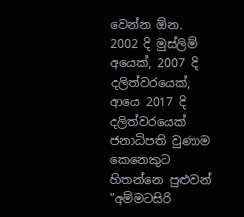වෙන්න ඕන. 2002 දි මුස්ලිම් අයෙක්, 2007 දි දලිත්වරයෙක්, ආයෙ 2017 දි දලිත්වරයෙක් ජනාධිපති වුණාම කෙනෙකුට හිතන්නෙ පුළුවන් "අම්මටසිරි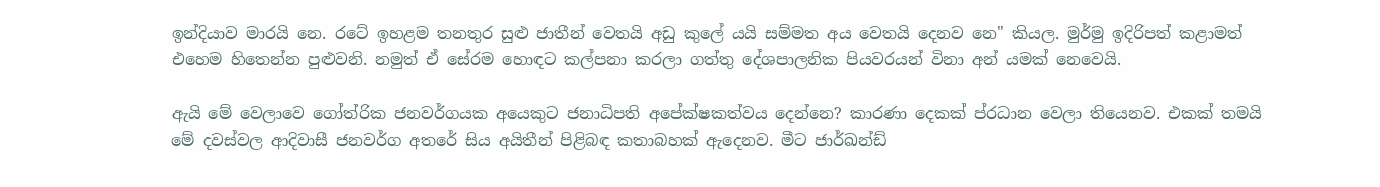ඉන්දියාව මාරයි නෙ. රටේ ඉහළම තනතුර සුළු ජාතීන් වෙතයි අඩු කුලේ යයි සම්මත අය වෙතයි දෙනව නෙ" කියල. මුර්මු ඉදිරිපත් කළාමත් එහෙම හිතෙන්න පුළුවනි. නමුත් ඒ සේරම හොඳට කල්පනා කරලා ගත්තු දේශපාලනික පියවරයන් විනා අන් යමක් නෙවෙයි.

ඇයි මේ වෙලාවෙ ගෝත්රික ජනවර්ගයක අයෙකුට ජනාධිපති අපේක්ෂකත්වය දෙන්නෙ? කාරණා දෙකක් ප්රධාන වෙලා තියෙනව. එකක් තමයි මේ දවස්වල ආදිවාසී ජනවර්ග අතරේ සිය අයිතීන් පිළිබඳ කතාබහක් ඇදෙනව. මීට ජාර්ඛන්ඩ්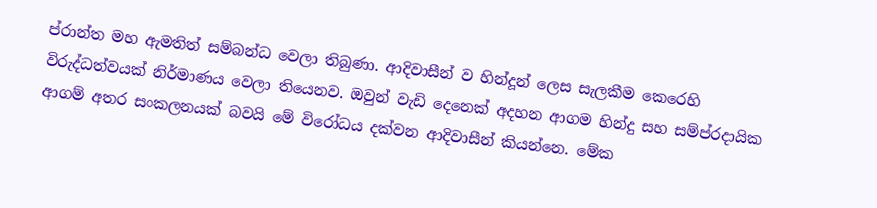ප්රාන්ත මහ ඇමතිත් සම්බන්ධ වෙලා තිබුණා. ආදිවාසීන් ව හින්දූන් ලෙස සැලකීම කෙරෙහි විරුද්ධත්වයක් නිර්මාණය වෙලා තියෙනව. ඔවුන් වැඩි දෙනෙක් අදහන ආගම හින්දු සහ සම්ප්රදායික ආගම් අතර සංකලනයක් බවයි මේ විරෝධය දක්වන ආදිවාසීන් කියන්නෙ. මේක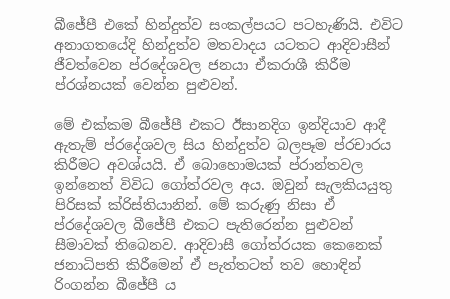බීජේපී එකේ හින්දුත්ව සංකල්පයට පටහැණියි. එවිට අනාගතයේදි හින්දුත්ව මතවාදය යටතට ආදිවාසීන් ජීවත්වෙන ප්රදේශවල ජනයා ඒකරාශී කිරීම ප්රශ්නයක් වෙන්න පුළුවන්.

මේ එක්කම බීජේපී එකට ඊසානදිග ඉන්දියාව ආදී ඇතැම් ප්රදේශවල සිය හින්දුත්ව බලපෑම ප්රචාරය කිරීමට අවශ්යයි. ඒ බොහොමයක් ප්රාන්තවල ඉන්නෙත් විවිධ ගෝත්රවල අය. ඔවුන් සැලකියයුතු පිරිසක් ක්රිස්තියානින්. මේ කරුණු නිසා ඒ ප්රදේශවල බීජේපී එකට පැතිරෙන්න පුළුවන් සීමාවක් තිබෙනව. ආදිවාසී ගෝත්රයක කෙනෙක් ජනාධිපති කිරීමෙන් ඒ පැත්තටත් තව හොඳින් රිංගන්න බීජේපී ය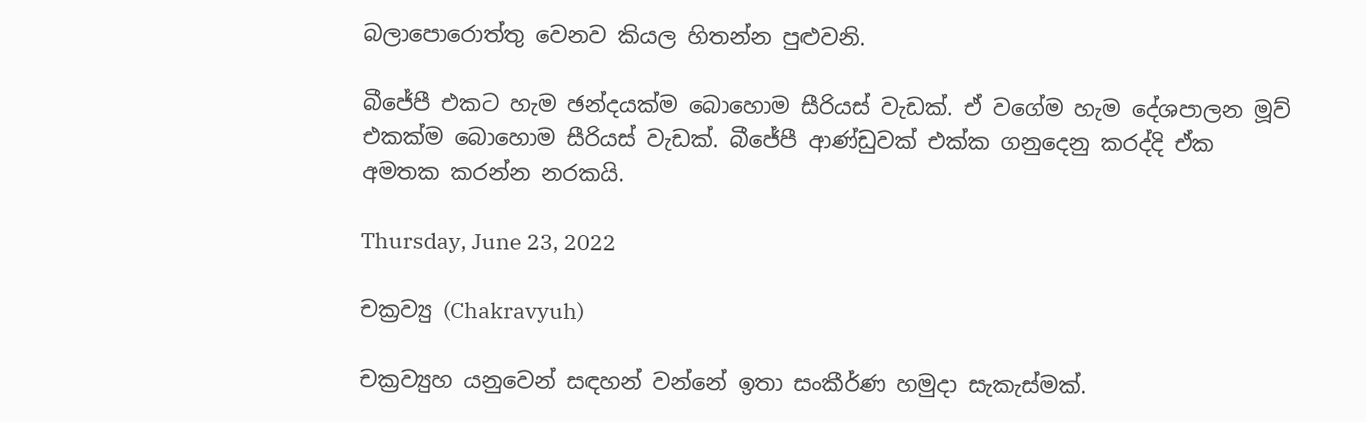බලාපොරොත්තු වෙනව කියල හිතන්න පුළුවනි.

බීජේපී එකට හැම ඡන්දයක්ම බොහොම සීරියස් වැඩක්. ඒ වගේම හැම දේශපාලන මූව් එකක්ම බොහොම සීරියස් වැඩක්. බීජේපී ආණ්ඩුවක් එක්ක ගනුදෙනු කරද්දි ඒක අමතක කරන්න නරකයි.

Thursday, June 23, 2022

චක්‍රව්‍යු (Chakravyuh)

චක්‍රව්‍යුහ යනුවෙන් සඳහන් වන්නේ ඉතා සංකීර්ණ හමුදා සැකැස්මක්.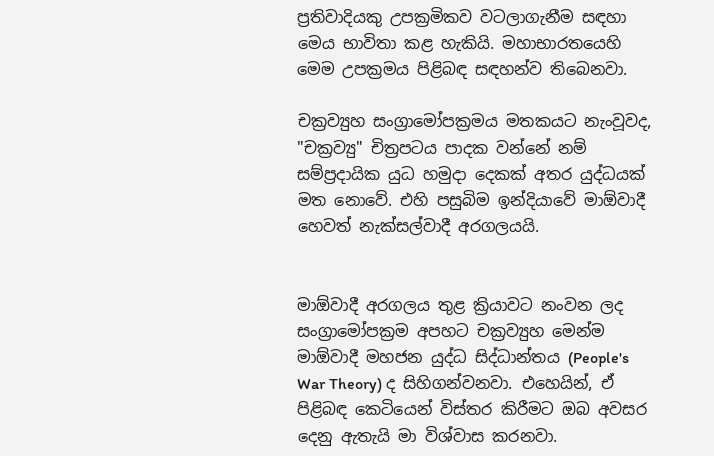ප්‍රතිවාදියකු උපක්‍රමිකව වටලාගැනීම සඳහා මෙය භාවිතා කළ හැකියි. මහාභාරතයෙහි මෙම උපක්‍රමය පිළිබඳ සඳහන්ව තිබෙනවා.

චක්‍රව්‍යුහ සංග්‍රාමෝපක්‍රමය මතකයට නැංවූවද, "චක්‍රව්‍යු" චිත්‍රපටය පාදක වන්නේ නම් සම්ප්‍රදායික යුධ හමුදා දෙකක් අතර යුද්ධයක් මත නොවේ. එහි පසුබිම ඉන්දියාවේ මාඕවාදී හෙවත් නැක්සල්වාදී අරගලයයි.


මාඕවාදී අරගලය තුළ ක්‍රියාවට නංවන ලද සංග්‍රාමෝපක්‍රම අපහට චක්‍රව්‍යුහ මෙන්ම මාඕවාදී මහජන යුද්ධ සිද්ධාන්තය (People's War Theory) ද සිහිගන්වනවා. එහෙයින්, ඒ පිළිබඳ කෙටියෙන් විස්තර කිරීමට ඔබ අවසර දෙනු ඇතැයි මා විශ්වාස කරනවා.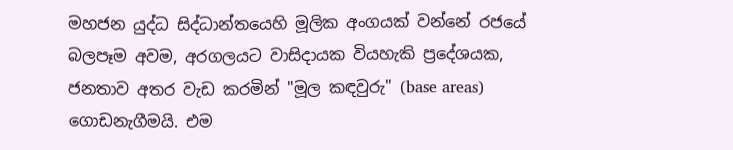මහජන යුද්ධ සිද්ධාන්තයෙහි මූලික අංගයක් වන්නේ රජයේ බලපෑම අවම, අරගලයට වාසිදායක වියහැකි ප්‍රදේශයක, ජනතාව අතර වැඩ කරමින් "මූල කඳවුරු" (base areas) ගොඩනැගීමයි. එම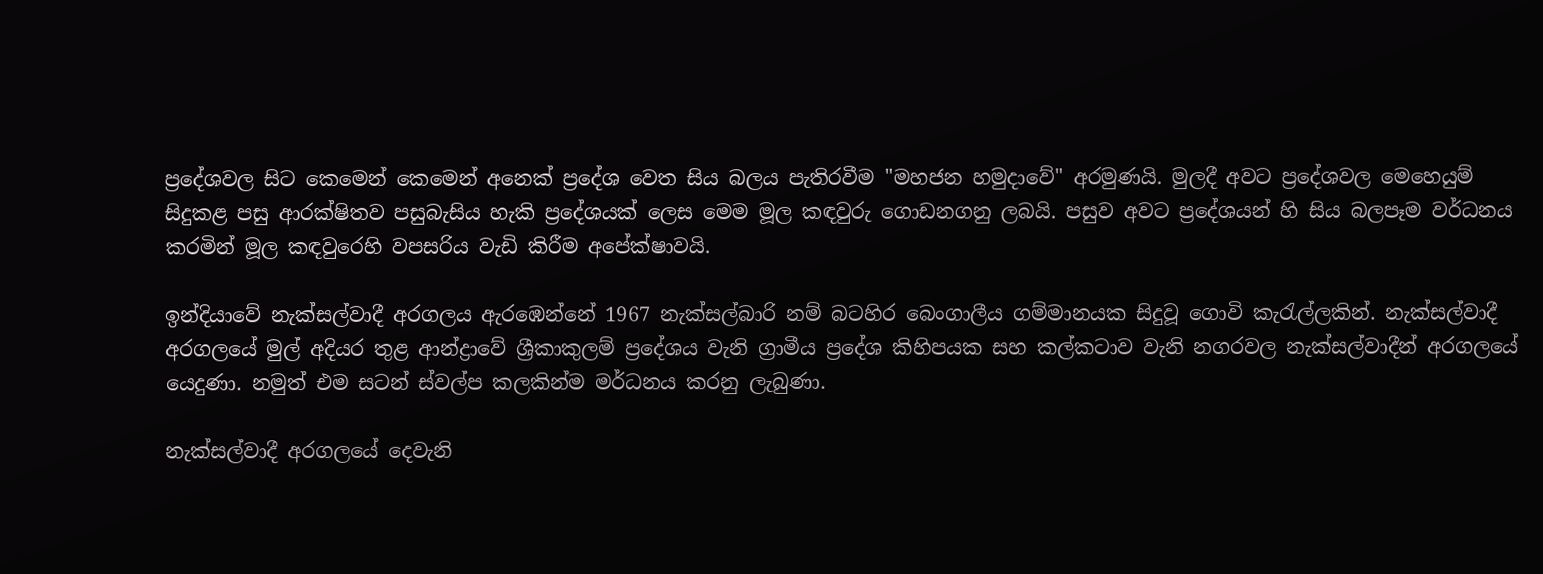ප්‍රදේශවල සිට කෙමෙන් කෙමෙන් අනෙක් ප්‍රදේශ වෙත සිය බලය පැතිරවීම "මහජන හමුදාවේ" අරමුණයි. මුලදී අවට ප්‍රදේශවල මෙහෙයුම් සිදුකළ පසු ආරක්ෂිතව පසුබැසිය හැකි ප්‍රදේශයක් ලෙස මෙම මූල කඳවුරු ගොඩනගනු ලබයි. පසුව අවට ප්‍රදේශයන් හි සිය බලපෑම වර්ධනය කරමින් මූල කඳවුරෙහි වපසරිය වැඩි කිරීම අපේක්ෂාවයි.

ඉන්දියාවේ නැක්සල්වාදී අරගලය ඇරඹෙන්නේ 1967 නැක්සල්බාරි නම් බටහිර බෙංගාලීය ගම්මානයක සිදුවූ ගොවි කැරැල්ලකින්. නැක්සල්වාදී අරගලයේ මුල් අදියර තුළ ආන්ද්‍රාවේ ශ්‍රීකාකුලම් ප්‍රදේශය වැනි ග්‍රාමීය ප්‍රදේශ කිහිපයක සහ කල්කටාව වැනි නගරවල නැක්සල්වාදීන් අරගලයේ යෙදුණා. නමුත් එම සටන් ස්වල්ප කලකින්ම මර්ධනය කරනු ලැබුණා.

නැක්සල්වාදී අරගලයේ දෙවැනි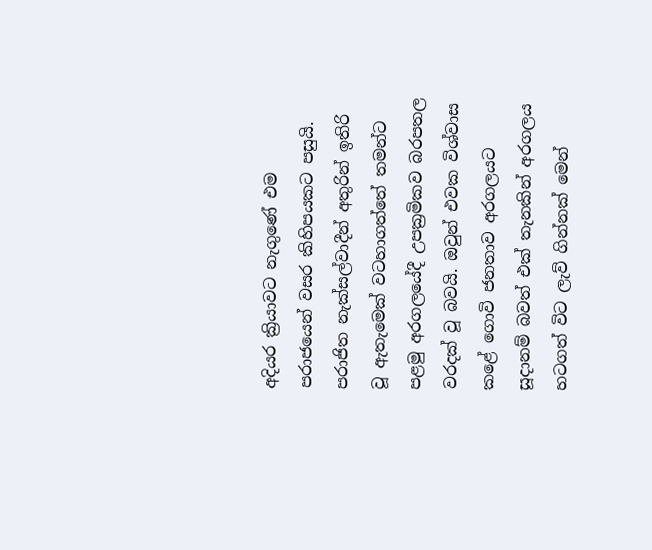අදියර ක්‍රියාවට නැගුණේ එම පරාජයෙන් වසර කිහිපයකට පසුයි. පරාජිත නැක්සල්වාදීන් අතුරින් ඉතිරි වූ ඇතැමෙක් වටහාගත්තේ තමන්ට පළමු අරගලයේදී උපක්‍රමිකව බරපතල වරදක් වූ බවයි. ඔවුන් එවක විශ්වාස කළේ ගොවි ජනතාව අරගලයට සූදානම් බවත් එක් තැනකින් අරගලය හටගත් විට ලැව් ගින්නක් මෙන්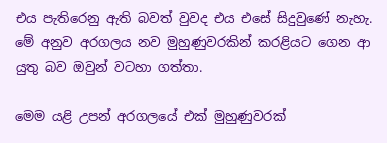එය පැතිරෙනු ඇති බවත් වුවද එය එසේ සිදුවුණේ නැහැ. මේ අනුව අරගලය නව මුහුණුවරකින් කරළියට ගෙන ආ යුතු බව ඔවුන් වටහා ගත්තා.

මෙම යළි උපන් අරගලයේ එක් මුහුණුවරක්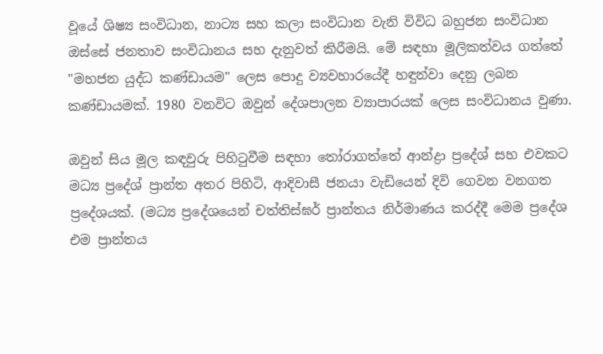වූයේ ශිෂ්‍ය සංවිධාන, නාට්‍ය සහ කලා සංවිධාන වැනි විවිධ බහුජන සංවිධාන ඔස්සේ ජනතාව සංවිධානය සහ දැනුවත් කිරීමයි. මේ සඳහා මූලිකත්වය ගත්තේ "මහජන යුද්ධ කණ්ඩායම" ලෙස පොදු ව්‍යවහාරයේදී හඳුන්වා දෙනු ලබන කණ්ඩායමක්. 1980 වනවිට ඔවුන් දේශපාලන ව්‍යාපාරයක් ලෙස සංවිධානය වුණා.

ඔවුන් සිය මූල කඳවුරු පිහිටුවීම සඳහා තෝරාගත්තේ ආන්ද්‍රා ප්‍රදේශ් සහ එවකට මධ්‍ය ප්‍රදේශ් ප්‍රාන්ත අතර පිහිටි, ආදිවාසී ජනයා වැඩියෙන් දිවි ගෙවන වනගත ප්‍රදේශයක්. (මධ්‍ය ප්‍රදේශයෙන් චත්තිස්ඝර් ප්‍රාන්තය නිර්මාණය කරද්දී මෙම ප්‍රදේශ එම ප්‍රාන්තය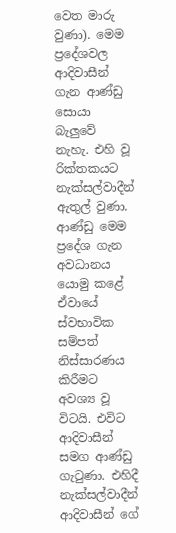වෙත මාරු වුණා). මෙම ප්‍රදේශවල ආදිවාසීන් ගැන ආණ්ඩු සොයා බැලුවේ නැහැ. එහි වූ රික්තකයට නැක්සල්වාදීන් ඇතුල් වුණා. ආණ්ඩු මෙම ප්‍රදේශ ගැන අවධානය යොමු කළේ ඒවායේ ස්වභාවික සම්පත් නිස්සාරණය කිරීමට අවශ්‍ය වූ විටයි. එවිට ආදිවාසීන් සමග ආණ්ඩු ගැටුණා. එහිදී නැක්සල්වාදීන් ආදිවාසීන් ගේ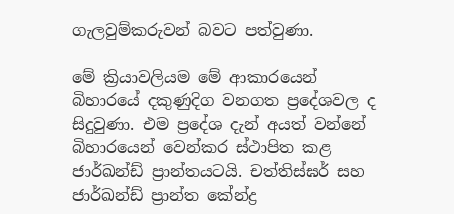ගැලවුම්කරුවන් බවට පත්වුණා.

මේ ක්‍රියාවලියම මේ ආකාරයෙන් බිහාරයේ දකුණුදිග වනගත ප්‍රදේශවල ද සිදුවුණා. එම ප්‍රදේශ දැන් අයත් වන්නේ බිහාරයෙන් වෙන්කර ස්ථාපිත කළ ජාර්ඛන්ඩ් ප්‍රාන්තයටයි. චත්තිස්ඝර් සහ ජාර්ඛන්ඩ් ප්‍රාන්ත කේන්ද්‍ර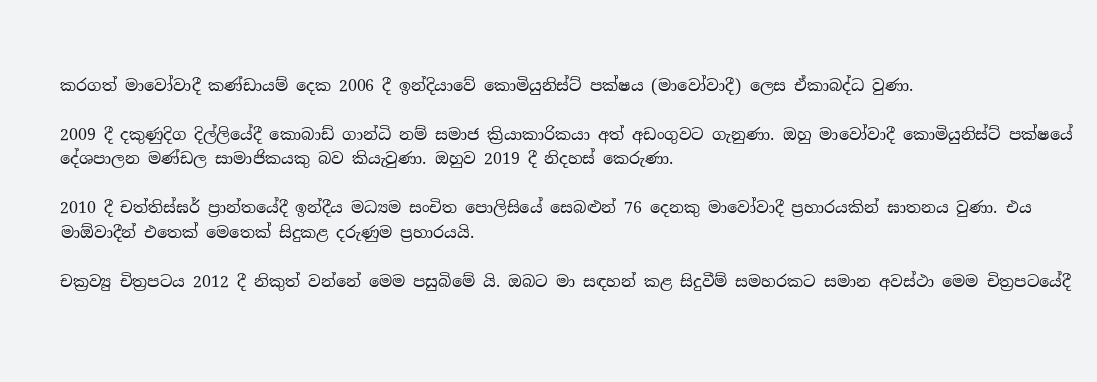කරගත් මාවෝවාදී කණ්ඩායම් දෙක 2006 දී ඉන්දියාවේ කොමියුනිස්ට් පක්ෂය (මාවෝවාදී) ලෙස ඒකාබද්ධ වුණා.

2009 දී දකුණුදිග දිල්ලියේදී කොබාඩ් ගාන්ධි නම් සමාජ ක්‍රියාකාරිකයා අත් අඩංගුවට ගැනුණා. ඔහු මාවෝවාදී කොමියුනිස්ට් පක්ෂයේ දේශපාලන මණ්ඩල සාමාජිකයකු බව කියැවුණා. ඔහුව 2019 දී නිදහස් කෙරුණා.

2010 දී චත්තිස්ඝර් ප්‍රාන්තයේදී ඉන්දීය මධ්‍යම සංචිත පොලිසියේ සෙබළුන් 76 දෙනකු මාවෝවාදී ප්‍රහාරයකින් ඝාතනය වුණා. එය මාඕවාදීන් එතෙක් මෙතෙක් සිදුකළ දරුණුම ප්‍රහාරයයි.

චක්‍රව්‍යු චිත්‍රපටය 2012 දී නිකුත් වන්නේ මෙම පසුබිමේ යි. ඔබට මා සඳහන් කළ සිදුවීම් සමහරකට සමාන අවස්ථා මෙම චිත්‍රපටයේදී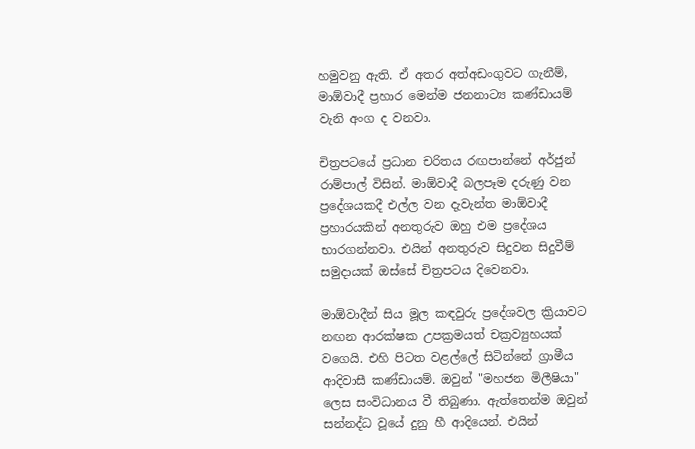හමුවනු ඇති. ඒ අතර අත්අඩංගුවට ගැනීම්,  මාඕවාදී ප්‍රහාර මෙන්ම ජනනාට්‍ය කණ්ඩායම් වැනි අංග ද වනවා.

චිත්‍රපටයේ ප්‍රධාන චරිතය රඟපාන්නේ අර්ජුන් රාම්පාල් විසින්. මාඕවාදී බලපෑම දරුණු වන ප්‍රදේශයකදී එල්ල වන දැවැන්ත මාඕවාදී ප්‍රහාරයකින් අනතුරුව ඔහු එම ප්‍රදේශය භාරගන්නවා. එයින් අනතුරුව සිදුවන සිදුවීම් සමුදායක් ඔස්සේ චිත්‍රපටය දිවෙනවා.

මාඕවාදීන් සිය මූල කඳවුරු ප්‍රදේශවල ක්‍රියාවට නඟන ආරක්ෂක උපක්‍රමයත් චක්‍රව්‍යුහයක් වගෙයි. එහි පිටත වළල්ලේ සිටින්නේ ග්‍රාමීය ආදිවාසී කණ්ඩායම්. ඔවුන් "මහජන මිලීෂියා" ලෙස සංවිධානය වී තිබුණා. ඇත්තෙන්ම ඔවුන් සන්නද්ධ වූයේ දුනු හී ආදියෙන්. එයින්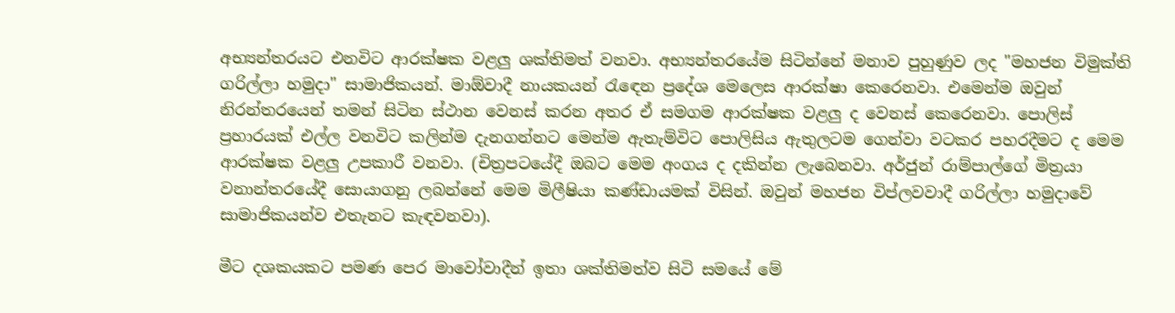අභ්‍යන්තරයට එනවිට ආරක්ෂක වළලු ශක්තිමත් වනවා. අභ්‍යන්තරයේම සිටින්නේ මනාව පුහුණුව ලද "මහජන විමුක්ති ගරිල්ලා හමුදා" සාමාජිකයන්. මාඕවාදී නායකයන් රැඳෙන ප්‍රදේශ මෙලෙස ආරක්ෂා කෙරෙනවා. එමෙන්ම ඔවුන් නිරන්තරයෙන් තමන් සිටින ස්ථාන වෙනස් කරන අතර ඒ සමගම ආරක්ෂක වළලු ද වෙනස් කෙරෙනවා. පොලිස් ප්‍රහාරයක් එල්ල වනවිට කලින්ම දැනගන්නට මෙන්ම ඇතැම්විට පොලිසිය ඇතුලටම ගෙන්වා වටකර පහරදීමට ද මෙම ආරක්ෂක වළලු උපකාරී වනවා. (චිත්‍රපටයේදී ඔබට මෙම අංගය ද දකින්න ලැබෙනවා. අර්ජුන් රාම්පාල්ගේ මිත්‍රයා වනාන්තරයේදී සොයාගනු ලබන්නේ මෙම මිලීෂියා කණ්ඩායමක් විසින්. ඔවුන් මහජන විප්ලවවාදී ගරිල්ලා හමුදාවේ සාමාජිකයන්ව එතැනට කැඳවනවා).

මීට දශකයකට පමණ පෙර මාවෝවාදීන් ඉතා ශක්තිමත්ව සිටි සමයේ මේ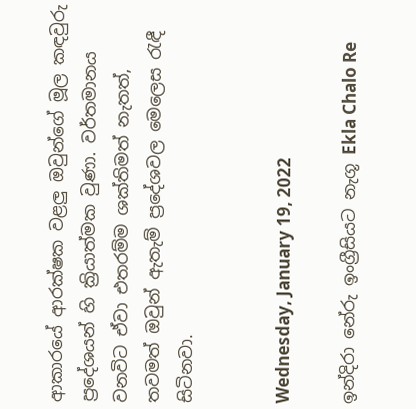ආකාරයේ ආරක්ෂක වළලු ඔවුන්ගේ මූල කඳවුරු ප්‍රදේශයන් හි ක්‍රියාත්මක වුණා. වර්තමානය වනවිට ඒවා එතරම්ම ශක්තිමත් නැතත්, තවමත් ඔවුන් ඇතැම් ප්‍රදේශවල මෙලෙස රැඳී සිටිනවා.


Wednesday, January 19, 2022

ඉන්දිරා නේරු ඉංග්‍රීසියට නැගූ Ekla Chalo Re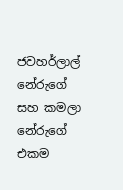ජවහර්ලාල් නේරුගේ සහ කමලා නේරුගේ එකම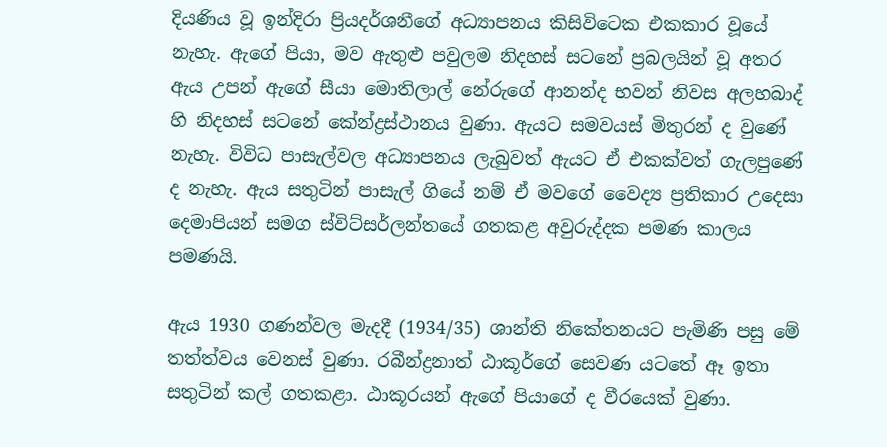දියණිය වූ ඉන්දිරා ප්‍රියදර්ශනීගේ අධ්‍යාපනය කිසිවිටෙක එකකාර වූයේ නැහැ. ඇගේ පියා, මව ඇතුළු පවුලම නිදහස් සටනේ ප්‍රබලයින් වූ අතර ඇය උපන් ඇගේ සීයා මොතිලාල් නේරුගේ ආනන්ද භවන් නිවස අලහබාද් හි නිදහස් සටනේ කේන්ද්‍රස්ථානය වුණා. ඇයට සමවයස් මිතුරන් ද වුණේ නැහැ. විවිධ පාසැල්වල අධ්‍යාපනය ලැබුවත් ඇයට ඒ එකක්වත් ගැලපුණේ ද නැහැ. ඇය සතුටින් පාසැල් ගියේ නම් ඒ මවගේ වෛද්‍ය ප්‍රතිකාර උදෙසා දෙමාපියන් සමග ස්විට්සර්ලන්තයේ ගතකළ අවුරුද්දක පමණ කාලය පමණයි.

ඇය 1930 ගණන්වල මැදදී (1934/35) ශාන්ති නිකේතනයට පැමිණි පසු මේ තත්ත්වය වෙනස් වුණා. රබීන්ද්‍රනාත් ඨාකූර්ගේ සෙවණ යටතේ ඈ ඉතා සතුටින් කල් ගතකළා. ඨාකූරයන් ඇගේ පියාගේ ද වීරයෙක් වුණා.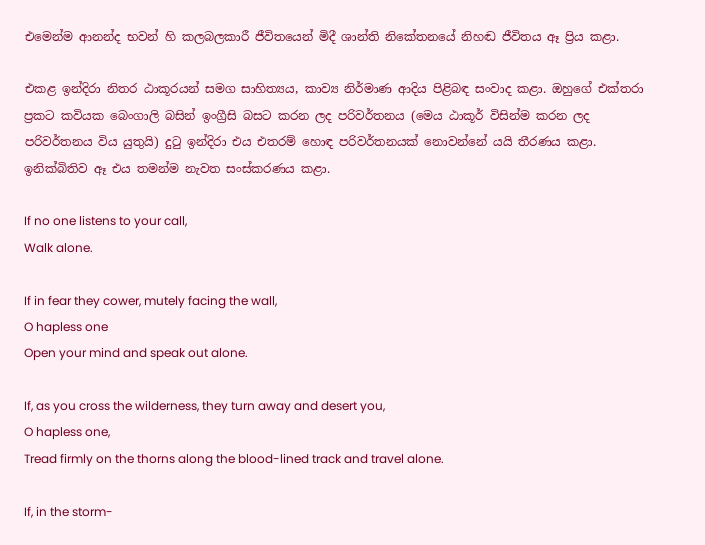එමෙන්ම ආනන්ද භවන් හි කලබලකාරී ජීවිතයෙන් මිදී ශාන්ති නිකේතනයේ නිහඬ ජීවිතය ඈ ප්‍රිය කළා.

එකළ ඉන්දිරා නිතර ඨාකූරයන් සමග සාහිත්‍යය, කාව්‍ය නිර්මාණ ආදිය පිළිබඳ සංවාද කළා. ඔහුගේ එක්තරා ප්‍රකට කවියක බෙංගාලි බසින් ඉංග්‍රීසි බසට කරන ලද පරිවර්තනය (මෙය ඨාකූර් විසින්ම කරන ලද පරිවර්තනය විය යුතුයි) දුටු ඉන්දිරා එය එතරම් හොඳ පරිවර්තනයක් නොවන්නේ යයි තීරණය කළා. ඉනික්බිතිව ඈ එය තමන්ම නැවත සංස්කරණය කළා.

If no one listens to your call,
Walk alone.

If in fear they cower, mutely facing the wall,
O hapless one
Open your mind and speak out alone.

If, as you cross the wilderness, they turn away and desert you,
O hapless one,
Tread firmly on the thorns along the blood-lined track and travel alone.

If, in the storm-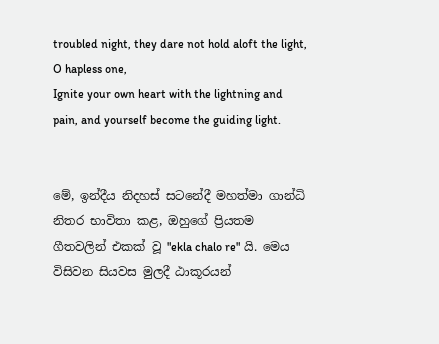troubled night, they dare not hold aloft the light,
O hapless one,
Ignite your own heart with the lightning and pain, and yourself become the guiding light.


මේ, ඉන්දීය නිදහස් සටනේදී මහත්මා ගාන්ධි නිතර භාවිතා කළ, ඔහුගේ ප්‍රියතම ගීතවලින් එකක් වූ "ekla chalo re" යි. මෙය විසිවන සියවස මුලදී ඨාකූරයන්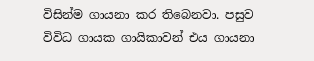විසින්ම ගායනා කර තිබෙනවා. පසුව විවිධ ගායක ගායිකාවන් එය ගායනා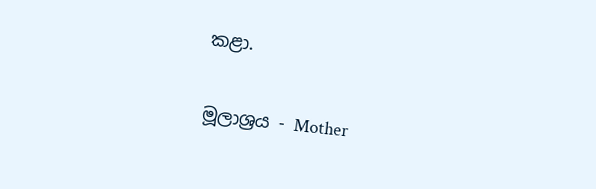කළා.

මූලාශ්‍රය - Mother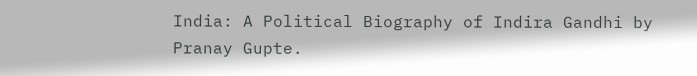India: A Political Biography of Indira Gandhi by Pranay Gupte.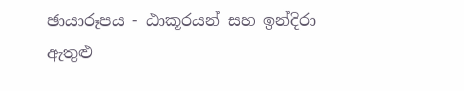ඡායාරූපය - ඨාකූරයන් සහ ඉන්දිරා ඇතුළු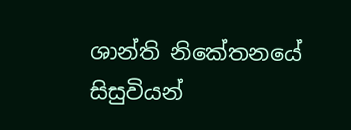ශාන්ති නිකේතනයේ සිසුවියන්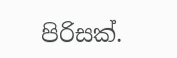පිරිසක්.